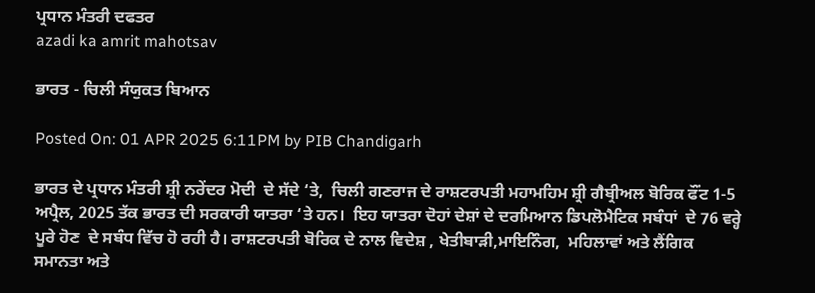ਪ੍ਰਧਾਨ ਮੰਤਰੀ ਦਫਤਰ
azadi ka amrit mahotsav

ਭਾਰਤ - ਚਿਲੀ ਸੰਯੁਕਤ ਬਿਆਨ

Posted On: 01 APR 2025 6:11PM by PIB Chandigarh

ਭਾਰਤ ਦੇ ਪ੍ਰਧਾਨ ਮੰਤਰੀ ਸ਼੍ਰੀ ਨਰੇਂਦਰ ਮੋਦੀ  ਦੇ ਸੱਦੇ ‘ਤੇ,  ਚਿਲੀ ਗਣਰਾਜ ਦੇ ਰਾਸ਼ਟਰਪਤੀ ਮਹਾਮਹਿਮ ਸ਼੍ਰੀ ਗੈਬ੍ਰੀਅਲ ਬੋਰਿਕ ਫੌਂਟ 1-5 ਅਪ੍ਰੈਲ, 2025 ਤੱਕ ਭਾਰਤ ਦੀ ਸਰਕਾਰੀ ਯਾਤਰਾ ‘ਤੇ ਹਨ।  ਇਹ ਯਾਤਰਾ ਦੋਹਾਂ ਦੇਸ਼ਾਂ ਦੇ ਦਰਮਿਆਨ ਡਿਪਲੋਮੈਟਿਕ ਸਬੰਧਾਂ  ਦੇ 76 ਵਰ੍ਹੇ ਪੂਰੇ ਹੋਣ  ਦੇ ਸਬੰਧ ਵਿੱਚ ਹੋ ਰਹੀ ਹੈ। ਰਾਸ਼ਟਰਪਤੀ ਬੋਰਿਕ ਦੇ ਨਾਲ ਵਿਦੇਸ਼ , ਖੇਤੀਬਾੜੀ,ਮਾਇਨਿੰਗ,  ਮਹਿਲਾਵਾਂ ਅਤੇ ਲੈਂਗਿਕ ਸਮਾਨਤਾ ਅਤੇ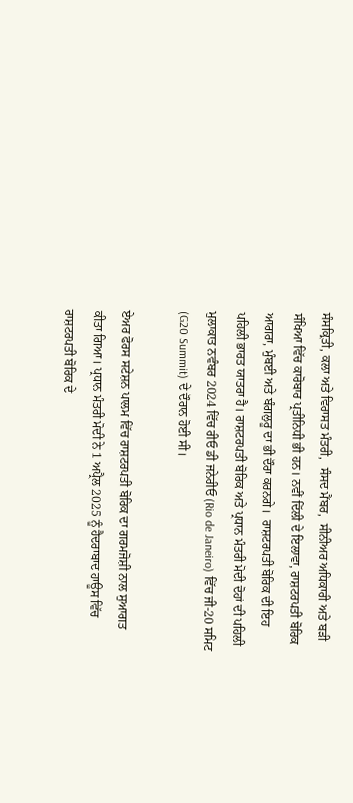ਸੰਸਕ੍ਰਿਤੀ, ਕਲਾ ਅਤੇ ਵਿਰਾਸਤ ਮੰਤਰੀ,  ਸੰਸਦ ਮੈਂਬਰ,  ਸੀਨੀਅਰ ਅਧਿਕਾਰੀ ਅਤੇ ਬੜੀ ਸੰਖਿਆ ਵਿੱਚ ਕਾਰੋਬਾਰ ਪ੍ਰਤੀਨਿਧੀ ਭੀ ਹਨ। ਨਵੀਂ ਦਿੱਲੀ ਦੇ ਇਲਾਵਾ, ਰਾਸ਼ਟਰਪਤੀ ਬੋਰਿਕ ਆਗਰਾ, ਮੁੰਬਈ ਅਤੇ ਬੰਗਲੁਰੂ ਦਾ ਭੀ ਦੌਰਾ ਕਰਨਗੇ।  ਰਾਸ਼ਟਰਪਤੀ ਬੋਰਿਕ ਦੀ ਇਹ ਪਹਿਲੀ ਭਾਰਤ ਯਾਤਰਾ ਹੈ। ਰਾਸ਼ਟਰਪਤੀ ਬੋਰਿਕ ਅਤੇ ਪ੍ਰਧਾਨ ਮੰਤਰੀ ਮੋਦੀ ਦੋਹਾਂ ਦੀ ਪਹਿਲੀ ਮੁਲਾਕਾਤ ਨਵੰਬਰ 2024 ਵਿੱਚ ਰੀਓ ਡੀ ਜਨੇਰੀਓ (Rio de Janeiro) ਵਿੱਚ ਜੀ-20 ਸਮਿਟ (G20 Summit) ਦੇ ਦੌਰਾਨ ਹੋਈ ਸੀ।

ਏਅਰ ਫੋਰਸ ਸਟੇਸ਼ਨ ਪਾਲਮ ਵਿੱਚ ਰਾਸ਼ਟਰਪਤੀ ਬੋਰਿਕ ਦਾ ਗਰਮਜੋਸ਼ੀ ਨਾਲ ਸੁਆਗਤ ਕੀਤਾ ਗਿਆ। ਪ੍ਰਧਾਨ ਮੰਤਰੀ ਮੋਦੀ ਨੇ 1 ਅਪ੍ਰੈਲ 2025 ਨੂੰ ਹੈਦਰਾਬਾਦ ਹਾਊਸ ਵਿੱਚ ਰਾਸ਼ਟਰਪਤੀ ਬੋਰਿਕ ਦੇ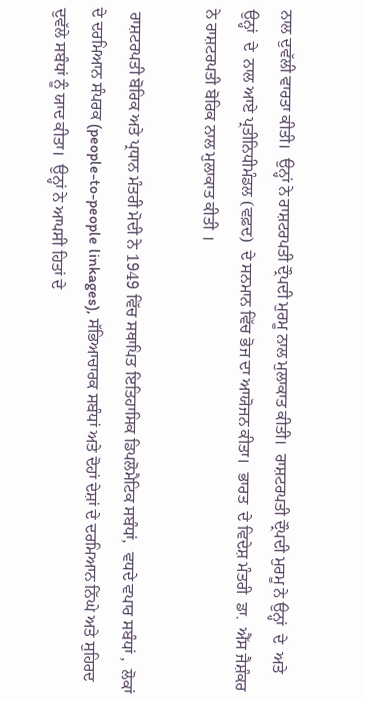ਨਾਲ ਦੁਵੱਲੀ ਵਾਰਤਾ ਕੀਤੀ।  ਉਨ੍ਹਾਂ ਨੇ ਰਾਸ਼ਟਰਪਤੀ ਦ੍ਰੌਪਦੀ ਮੁਰਮੂ ਨਾਲ ਮੁਲਾਕਾਤ ਕੀਤੀ।  ਰਾਸ਼ਟਰਪਤੀ ਦ੍ਰੌਪਦੀ ਮੁਰਮੂ ਨੇ ਉਨ੍ਹਾਂ  ਦੇ  ਅਤੇ ਉਨ੍ਹਾਂ  ਦੇ  ਨਾਲ ਆਏ ਪ੍ਰਤੀਨਿਧੀਮੰਡਲ (ਵਫ਼ਦ)  ਦੇ ਸਨਮਾਨ ਵਿੱਚ ਭੋਜ ਦਾ ਆਯੋਜਨ ਕੀਤਾ।  ਭਾਰਤ  ਦੇ ਵਿਦੇਸ਼ ਮੰਤਰੀ  ਡਾ.  ਐੱਸ ਜੈਸ਼ੰਕਰ ਨੇ ਰਾਸ਼ਟਰਪਤੀ ਬੋਰਿਕ ਨਾਲ ਮੁਲਾਕਾਤ ਕੀਤੀ ।

 ਰਾਸ਼ਟਰਪਤੀ ਬੋਰਿਕ ਅਤੇ ਪ੍ਰਧਾਨ ਮੰਤਰੀ ਮੋਦੀ ਨੇ 1949 ਵਿੱਚ ਸਥਾਪਿਤ ਇਤਿਹਾਸਿਕ ਡਿਪਲੋਮੈਟਿਕ ਸਬੰਧਾਂ,  ਵਧਦੇ ਵਪਾਰ ਸਬੰਧਾਂ ,  ਲੋਕਾਂ ਦੇ ਦਰਮਿਆਨ ਸੰਪਰਕ (people-to-people linkages), ਸੱਭਿਆਚਾਰਕ ਸਬੰਧਾਂ ਅਤੇ ਦੋਹਾਂ ਦੇਸ਼ਾਂ ਦੇ ਦਰਮਿਆਨ ਨਿੱਘੇ ਅਤੇ ਸੁਹਿਰਦ ਦੁਵੱਲੇ ਸਬੰਧਾਂ ਨੂੰ ਯਾਦ ਕੀਤਾ।  ਉਨ੍ਹਾਂ ਨੇ ਆਪਸੀ ਹਿਤਾਂ ਦੇ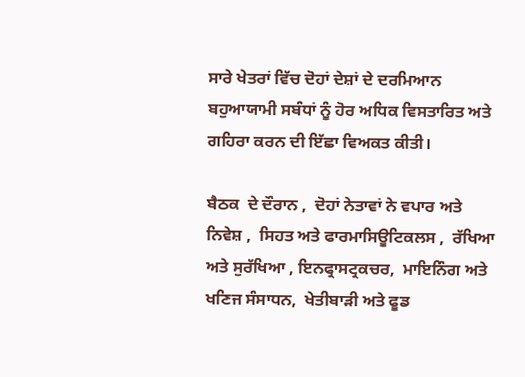ਸਾਰੇ ਖੇਤਰਾਂ ਵਿੱਚ ਦੋਹਾਂ ਦੇਸ਼ਾਂ ਦੇ ਦਰਮਿਆਨ ਬਹੁਆਯਾਮੀ ਸਬੰਧਾਂ ਨੂੰ ਹੋਰ ਅਧਿਕ ਵਿਸਤਾਰਿਤ ਅਤੇ ਗਹਿਰਾ ਕਰਨ ਦੀ ਇੱਛਾ ਵਿਅਕਤ ਕੀਤੀ।

ਬੈਠਕ  ਦੇ ਦੌਰਾਨ ,  ਦੋਹਾਂ ਨੇਤਾਵਾਂ ਨੇ ਵਪਾਰ ਅਤੇ ਨਿਵੇਸ਼ ,  ਸਿਹਤ ਅਤੇ ਫਾਰਮਾਸਿਊਟਿਕਲਸ ,  ਰੱਖਿਆ ਅਤੇ ਸੁਰੱਖਿਆ , ਇਨਫ੍ਰਾਸਟ੍ਰਕਚਰ,  ਮਾਇਨਿੰਗ ਅਤੇ ਖਣਿਜ ਸੰਸਾਧਨ,  ਖੇਤੀਬਾੜੀ ਅਤੇ ਫੂਡ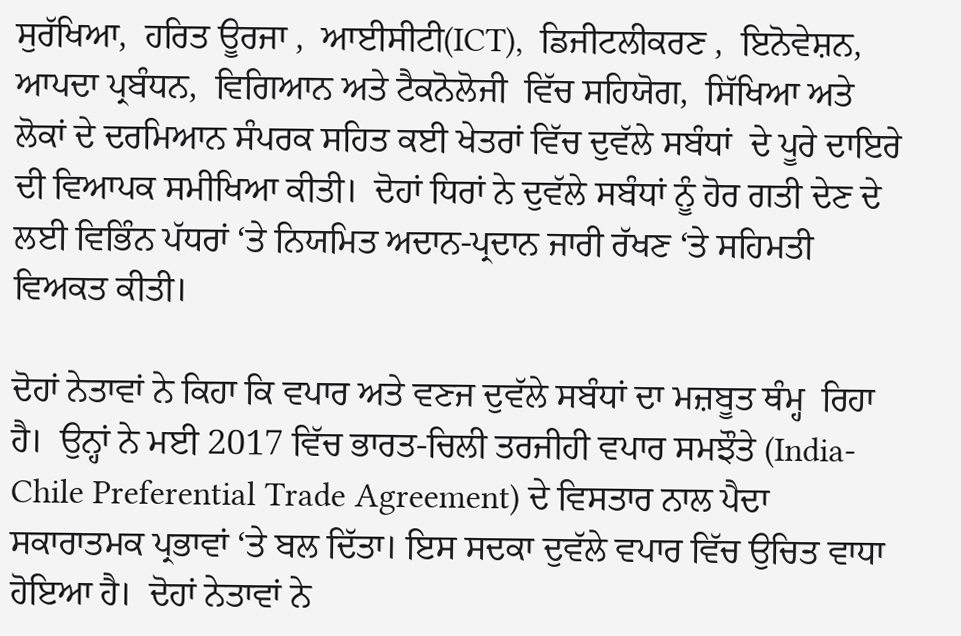ਸੁਰੱਖਿਆ,  ਹਰਿਤ ਊਰਜਾ ,  ਆਈਸੀਟੀ(ICT),  ਡਿਜੀਟਲੀਕਰਣ ,  ਇਨੋਵੇਸ਼ਨ,  ਆਪਦਾ ਪ੍ਰਬੰਧਨ,  ਵਿਗਿਆਨ ਅਤੇ ਟੈਕਨੋਲੋਜੀ  ਵਿੱਚ ਸਹਿਯੋਗ,  ਸਿੱਖਿਆ ਅਤੇ ਲੋਕਾਂ ਦੇ ਦਰਮਿਆਨ ਸੰਪਰਕ ਸਹਿਤ ਕਈ ਖੇਤਰਾਂ ਵਿੱਚ ਦੁਵੱਲੇ ਸਬੰਧਾਂ  ਦੇ ਪੂਰੇ ਦਾਇਰੇ ਦੀ ਵਿਆਪਕ ਸਮੀਖਿਆ ਕੀਤੀ।  ਦੋਹਾਂ ਧਿਰਾਂ ਨੇ ਦੁਵੱਲੇ ਸਬੰਧਾਂ ਨੂੰ ਹੋਰ ਗਤੀ ਦੇਣ ਦੇ ਲਈ ਵਿਭਿੰਨ ਪੱਧਰਾਂ ‘ਤੇ ਨਿਯਮਿਤ ਅਦਾਨ-ਪ੍ਰਦਾਨ ਜਾਰੀ ਰੱਖਣ ‘ਤੇ ਸਹਿਮਤੀ ਵਿਅਕਤ ਕੀਤੀ।

ਦੋਹਾਂ ਨੇਤਾਵਾਂ ਨੇ ਕਿਹਾ ਕਿ ਵਪਾਰ ਅਤੇ ਵਣਜ ਦੁਵੱਲੇ ਸਬੰਧਾਂ ਦਾ ਮਜ਼ਬੂਤ ਥੰਮ੍ਹ  ਰਿਹਾ ਹੈ।  ਉਨ੍ਹਾਂ ਨੇ ਮਈ 2017 ਵਿੱਚ ਭਾਰਤ-ਚਿਲੀ ਤਰਜੀਹੀ ਵਪਾਰ ਸਮਝੌਤੇ (India-Chile Preferential Trade Agreement) ਦੇ ਵਿਸਤਾਰ ਨਾਲ ਪੈਦਾ ਸਕਾਰਾਤਮਕ ਪ੍ਰਭਾਵਾਂ ‘ਤੇ ਬਲ ਦਿੱਤਾ। ਇਸ ਸਦਕਾ ਦੁਵੱਲੇ ਵਪਾਰ ਵਿੱਚ ਉਚਿਤ ਵਾਧਾ ਹੋਇਆ ਹੈ।  ਦੋਹਾਂ ਨੇਤਾਵਾਂ ਨੇ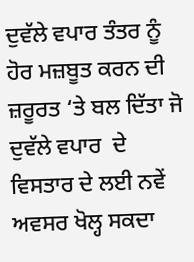ਦੁਵੱਲੇ ਵਪਾਰ ਤੰਤਰ ਨੂੰ ਹੋਰ ਮਜ਼ਬੂਤ ਕਰਨ ਦੀ ਜ਼ਰੂਰਤ ‘ਤੇ ਬਲ ਦਿੱਤਾ ਜੋ ਦੁਵੱਲੇ ਵਪਾਰ  ਦੇ ਵਿਸਤਾਰ ਦੇ ਲਈ ਨਵੇਂ ਅਵਸਰ ਖੋਲ੍ਹ ਸਕਦਾ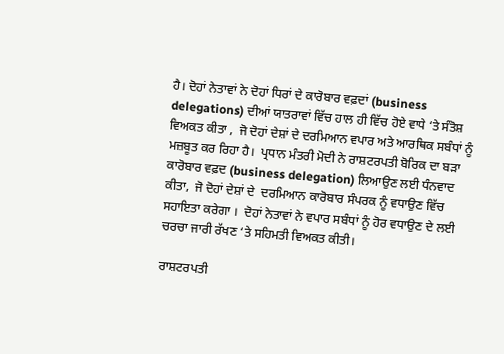ਹੈ। ਦੋਹਾਂ ਨੇਤਾਵਾਂ ਨੇ ਦੋਹਾਂ ਧਿਰਾਂ ਦੇ ਕਾਰੋਬਾਰ ਵਫ਼ਦਾਂ (business delegations) ਦੀਆਂ ਯਾਤਰਾਵਾਂ ਵਿੱਚ ਹਾਲ ਹੀ ਵਿੱਚ ਹੋਏ ਵਾਧੇ ‘ਤੇ ਸੰਤੋਸ਼ ਵਿਅਕਤ ਕੀਤਾ ,  ਜੋ ਦੋਹਾਂ ਦੇਸ਼ਾਂ ਦੇ ਦਰਮਿਆਨ ਵਪਾਰ ਅਤੇ ਆਰਥਿਕ ਸਬੰਧਾਂ ਨੂੰ ਮਜ਼ਬੂਤ ਕਰ ਰਿਹਾ ਹੈ।  ਪ੍ਰਧਾਨ ਮੰਤਰੀ ਮੋਦੀ ਨੇ ਰਾਸ਼ਟਰਪਤੀ ਬੋਰਿਕ ਦਾ ਬੜਾ ਕਾਰੋਬਾਰ ਵਫ਼ਦ (business delegation) ਲਿਆਉਣ ਲਈ ਧੰਨਵਾਦ ਕੀਤਾ,  ਜੋ ਦੋਹਾਂ ਦੇਸ਼ਾਂ ਦੇ  ਦਰਮਿਆਨ ਕਾਰੋਬਾਰ ਸੰਪਰਕ ਨੂੰ ਵਧਾਉਣ ਵਿੱਚ ਸਹਾਇਤਾ ਕਰੇਗਾ ।  ਦੋਹਾਂ ਨੇਤਾਵਾਂ ਨੇ ਵਪਾਰ ਸਬੰਧਾਂ ਨੂੰ ਹੋਰ ਵਧਾਉਣ ਦੇ ਲਈ ਚਰਚਾ ਜਾਰੀ ਰੱਖਣ ‘ਤੇ ਸਹਿਮਤੀ ਵਿਅਕਤ ਕੀਤੀ।

ਰਾਸ਼ਟਰਪਤੀ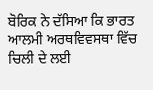ਬੋਰਿਕ ਨੇ ਦੱਸਿਆ ਕਿ ਭਾਰਤ ਆਲਮੀ ਅਰਥਵਿਵਸਥਾ ਵਿੱਚ ਚਿਲੀ ਦੇ ਲਈ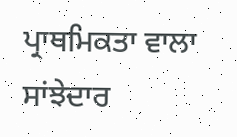ਪ੍ਰਾਥਮਿਕਤਾ ਵਾਲਾ ਸਾਂਝੇਦਾਰ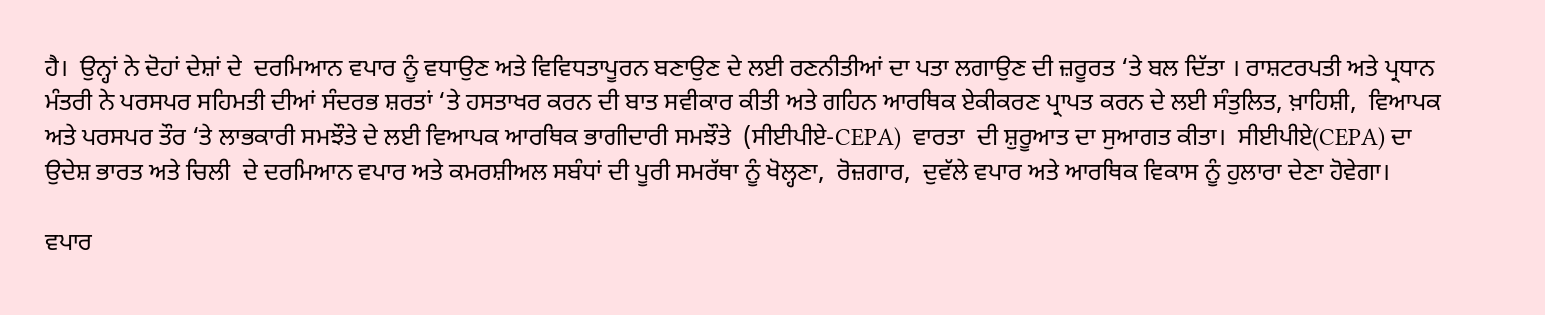ਹੈ।  ਉਨ੍ਹਾਂ ਨੇ ਦੋਹਾਂ ਦੇਸ਼ਾਂ ਦੇ  ਦਰਮਿਆਨ ਵਪਾਰ ਨੂੰ ਵਧਾਉਣ ਅਤੇ ਵਿਵਿਧਤਾਪੂਰਨ ਬਣਾਉਣ ਦੇ ਲਈ ਰਣਨੀਤੀਆਂ ਦਾ ਪਤਾ ਲਗਾਉਣ ਦੀ ਜ਼ਰੂਰਤ ‘ਤੇ ਬਲ ਦਿੱਤਾ । ਰਾਸ਼ਟਰਪਤੀ ਅਤੇ ਪ੍ਰਧਾਨ ਮੰਤਰੀ ਨੇ ਪਰਸਪਰ ਸਹਿਮਤੀ ਦੀਆਂ ਸੰਦਰਭ ਸ਼ਰਤਾਂ ‘ਤੇ ਹਸਤਾਖਰ ਕਰਨ ਦੀ ਬਾਤ ਸਵੀਕਾਰ ਕੀਤੀ ਅਤੇ ਗਹਿਨ ਆਰਥਿਕ ਏਕੀਕਰਣ ਪ੍ਰਾਪਤ ਕਰਨ ਦੇ ਲਈ ਸੰਤੁਲਿਤ, ਖ਼ਾਹਿਸ਼ੀ,  ਵਿਆਪਕ ਅਤੇ ਪਰਸਪਰ ਤੌਰ ‘ਤੇ ਲਾਭਕਾਰੀ ਸਮਝੌਤੇ ਦੇ ਲਈ ਵਿਆਪਕ ਆਰਥਿਕ ਭਾਗੀਦਾਰੀ ਸਮਝੌਤੇ  (ਸੀਈਪੀਏ-CEPA)  ਵਾਰਤਾ  ਦੀ ਸ਼ੁਰੂਆਤ ਦਾ ਸੁਆਗਤ ਕੀਤਾ।  ਸੀਈਪੀਏ(CEPA) ਦਾ ਉਦੇਸ਼ ਭਾਰਤ ਅਤੇ ਚਿਲੀ  ਦੇ ਦਰਮਿਆਨ ਵਪਾਰ ਅਤੇ ਕਮਰਸ਼ੀਅਲ ਸਬੰਧਾਂ ਦੀ ਪੂਰੀ ਸਮਰੱਥਾ ਨੂੰ ਖੋਲ੍ਹਣਾ,  ਰੋਜ਼ਗਾਰ,  ਦੁਵੱਲੇ ਵਪਾਰ ਅਤੇ ਆਰਥਿਕ ਵਿਕਾਸ ਨੂੰ ਹੁਲਾਰਾ ਦੇਣਾ ਹੋਵੇਗਾ।

ਵਪਾਰ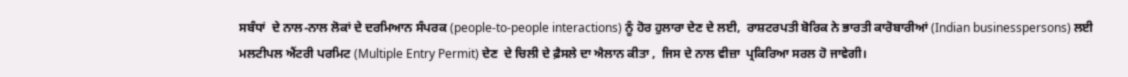ਸਬੰਧਾਂ  ਦੇ ਨਾਲ-ਨਾਲ ਲੋਕਾਂ ਦੇ ਦਰਮਿਆਨ ਸੰਪਰਕ (people-to-people interactions) ਨੂੰ ਹੋਰ ਹੁਲਾਰਾ ਦੇਣ ਦੇ ਲਈ,  ਰਾਸ਼ਟਰਪਤੀ ਬੋਰਿਕ ਨੇ ਭਾਰਤੀ ਕਾਰੋਬਾਰੀਆਂ (Indian businesspersons) ਲਈ ਮਲਟੀਪਲ ਐਂਟਰੀ ਪਰਮਿਟ (Multiple Entry Permit) ਦੇਣ  ਦੇ ਚਿਲੀ ਦੇ ਫ਼ੈਸਲੇ ਦਾ ਐਲਾਨ ਕੀਤਾ ,  ਜਿਸ ਦੇ ਨਾਲ ਵੀਜ਼ਾ  ਪ੍ਰਕਿਰਿਆ ਸਰਲ ਹੋ ਜਾਵੇਗੀ।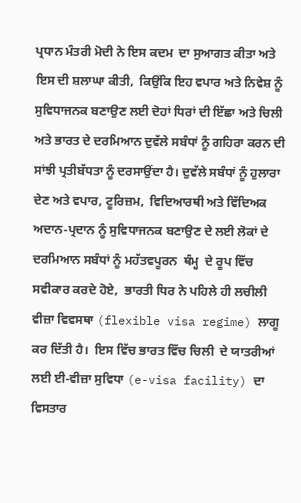ਪ੍ਰਧਾਨ ਮੰਤਰੀ ਮੋਦੀ ਨੇ ਇਸ ਕਦਮ  ਦਾ ਸੁਆਗਤ ਕੀਤਾ ਅਤੇ ਇਸ ਦੀ ਸ਼ਲਾਘਾ ਕੀਤੀ,  ਕਿਉਂਕਿ ਇਹ ਵਪਾਰ ਅਤੇ ਨਿਵੇਸ਼ ਨੂੰ ਸੁਵਿਧਾਜਨਕ ਬਣਾਉਣ ਲਈ ਦੋਹਾਂ ਧਿਰਾਂ ਦੀ ਇੱਛਾ ਅਤੇ ਚਿਲੀ ਅਤੇ ਭਾਰਤ ਦੇ ਦਰਮਿਆਨ ਦੁਵੱਲੇ ਸਬੰਧਾਂ ਨੂੰ ਗਹਿਰਾ ਕਰਨ ਦੀ ਸਾਂਝੀ ਪ੍ਰਤੀਬੱਧਤਾ ਨੂੰ ਦਰਸਾਉਂਦਾ ਹੈ। ਦੁਵੱਲੇ ਸਬੰਧਾਂ ਨੂੰ ਹੁਲਾਰਾ ਦੇਣ ਅਤੇ ਵਪਾਰ, ਟੂਰਿਜ਼ਮ,  ਵਿਦਿਆਰਥੀ ਅਤੇ ਵਿੱਦਿਅਕ ਅਦਾਨ-ਪ੍ਰਦਾਨ ਨੂੰ ਸੁਵਿਧਾਜਨਕ ਬਣਾਉਣ ਦੇ ਲਈ ਲੋਕਾਂ ਦੇ ਦਰਮਿਆਨ ਸਬੰਧਾਂ ਨੂੰ ਮਹੱਤਵਪੂਰਨ  ਥੰਮ੍ਹ  ਦੇ ਰੂਪ ਵਿੱਚ ਸਵੀਕਾਰ ਕਰਦੇ ਹੋਏ,  ਭਾਰਤੀ ਧਿਰ ਨੇ ਪਹਿਲੇ ਹੀ ਲਚੀਲੀ ਵੀਜ਼ਾ ਵਿਵਸਥਾ (flexible visa regime) ਲਾਗੂ ਕਰ ਦਿੱਤੀ ਹੈ।  ਇਸ ਵਿੱਚ ਭਾਰਤ ਵਿੱਚ ਚਿਲੀ  ਦੇ ਯਾਤਰੀਆਂ ਲਈ ਈ-ਵੀਜ਼ਾ ਸੁਵਿਧਾ (e-visa facility) ਦਾ ਵਿਸਤਾਰ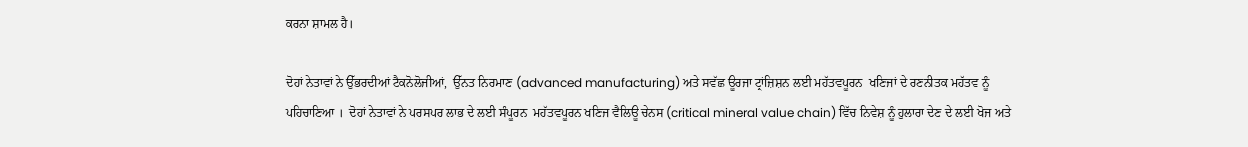ਕਰਨਾ ਸ਼ਾਮਲ ਹੈ।

ਦੋਹਾਂ ਨੇਤਾਵਾਂ ਨੇ ਉੱਭਰਦੀਆਂ ਟੈਕਨੋਲੋਜੀਆਂ,  ਉੱਨਤ ਨਿਰਮਾਣ (advanced manufacturing) ਅਤੇ ਸਵੱਛ ਊਰਜਾ ਟ੍ਰਾਂਜ਼ਿਸ਼ਨ ਲਈ ਮਹੱਤਵਪੂਰਨ  ਖਣਿਜਾਂ ਦੇ ਰਣਨੀਤਕ ਮਹੱਤਵ ਨੂੰ ਪਹਿਚਾਣਿਆ ।  ਦੋਹਾਂ ਨੇਤਾਵਾਂ ਨੇ ਪਰਸਪਰ ਲਾਭ ਦੇ ਲਈ ਸੰਪੂਰਨ  ਮਹੱਤਵਪੂਰਨ ਖਣਿਜ ਵੈਲਿਊ ਚੇਨਸ (critical mineral value chain) ਵਿੱਚ ਨਿਵੇਸ਼ ਨੂੰ ਹੁਲਾਰਾ ਦੇਣ ਦੇ ਲਈ ਖੋਜ ਅਤੇ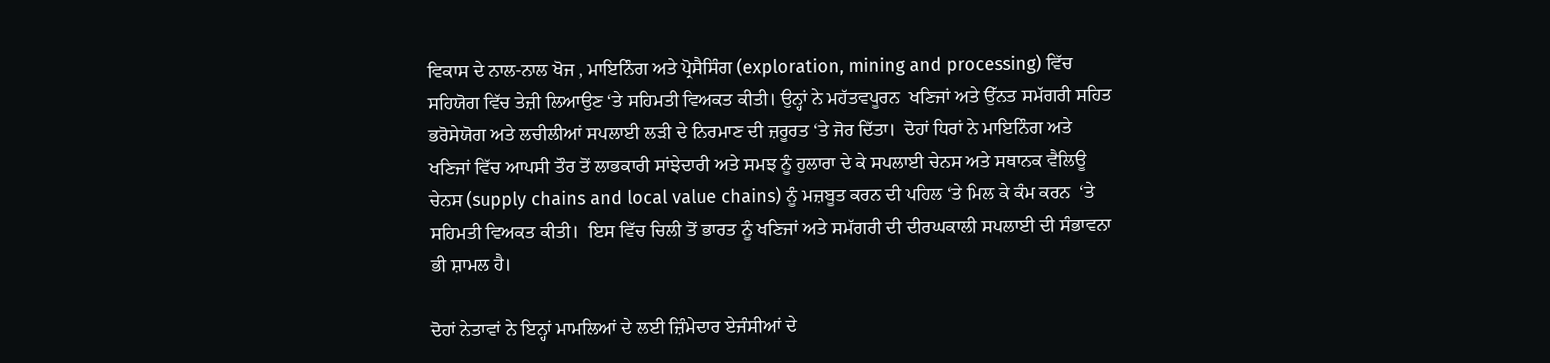ਵਿਕਾਸ ਦੇ ਨਾਲ-ਨਾਲ ਖੋਜ , ਮਾਇਨਿੰਗ ਅਤੇ ਪ੍ਰੋਸੈਸਿੰਗ (exploration, mining and processing) ਵਿੱਚ ਸਹਿਯੋਗ ਵਿੱਚ ਤੇਜ਼ੀ ਲਿਆਉਣ ‘ਤੇ ਸਹਿਮਤੀ ਵਿਅਕਤ ਕੀਤੀ। ਉਨ੍ਹਾਂ ਨੇ ਮਹੱਤਵਪੂਰਨ  ਖਣਿਜਾਂ ਅਤੇ ਉੱਨਤ ਸਮੱਗਰੀ ਸਹਿਤ ਭਰੋਸੇਯੋਗ ਅਤੇ ਲਚੀਲੀਆਂ ਸਪਲਾਈ ਲੜੀ ਦੇ ਨਿਰਮਾਣ ਦੀ ਜ਼ਰੂਰਤ ‘ਤੇ ਜੋਰ ਦਿੱਤਾ।  ਦੋਹਾਂ ਧਿਰਾਂ ਨੇ ਮਾਇਨਿੰਗ ਅਤੇ ਖਣਿਜਾਂ ਵਿੱਚ ਆਪਸੀ ਤੌਰ ਤੋਂ ਲਾਭਕਾਰੀ ਸਾਂਝੇਦਾਰੀ ਅਤੇ ਸਮਝ ਨੂੰ ਹੁਲਾਰਾ ਦੇ ਕੇ ਸਪਲਾਈ ਚੇਨਸ ਅਤੇ ਸਥਾਨਕ ਵੈਲਿਊ ਚੇਨਸ (supply chains and local value chains) ਨੂੰ ਮਜ਼ਬੂਤ ਕਰਨ ਦੀ ਪਹਿਲ ‘ਤੇ ਮਿਲ ਕੇ ਕੰਮ ਕਰਨ  ‘ਤੇ ਸਹਿਮਤੀ ਵਿਅਕਤ ਕੀਤੀ।  ਇਸ ਵਿੱਚ ਚਿਲੀ ਤੋਂ ਭਾਰਤ ਨੂੰ ਖਣਿਜਾਂ ਅਤੇ ਸਮੱਗਰੀ ਦੀ ਦੀਰਘਕਾਲੀ ਸਪਲਾਈ ਦੀ ਸੰਭਾਵਨਾ ਭੀ ਸ਼ਾਮਲ ਹੈ।

ਦੋਹਾਂ ਨੇਤਾਵਾਂ ਨੇ ਇਨ੍ਹਾਂ ਮਾਮਲਿਆਂ ਦੇ ਲਈ ਜ਼ਿੰਮੇਦਾਰ ਏਜੰਸੀਆਂ ਦੇ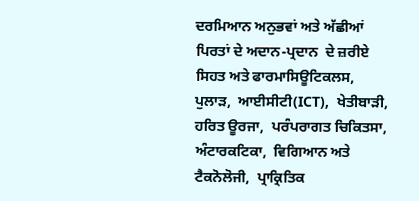ਦਰਮਿਆਨ ਅਨੁਭਵਾਂ ਅਤੇ ਅੱਛੀਆਂ ਪਿਰਤਾਂ ਦੇ ਅਦਾਨ-ਪ੍ਰਦਾਨ  ਦੇ ਜ਼ਰੀਏ ਸਿਹਤ ਅਤੇ ਫਾਰਮਾਸਿਊਟਿਕਲਸ, ਪੁਲਾੜ,  ਆਈਸੀਟੀ(ICT),  ਖੇਤੀਬਾੜੀ,  ਹਰਿਤ ਊਰਜਾ,  ਪਰੰਪਰਾਗਤ ਚਿਕਿਤਸਾ,  ਅੰਟਾਰਕਟਿਕਾ,  ਵਿਗਿਆਨ ਅਤੇ ਟੈਕਨੋਲੋਜੀ,  ਪ੍ਰਾਕ੍ਰਿਤਿਕ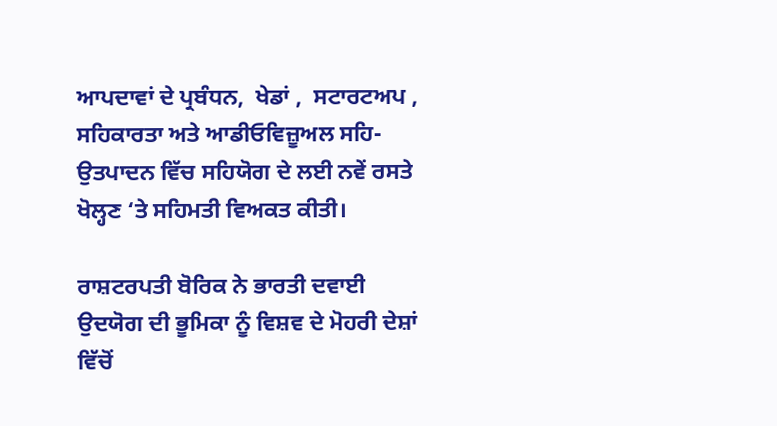ਆਪਦਾਵਾਂ ਦੇ ਪ੍ਰਬੰਧਨ,  ਖੇਡਾਂ ,  ਸਟਾਰਟਅਪ ,  ਸਹਿਕਾਰਤਾ ਅਤੇ ਆਡੀਓਵਿਜ਼ੂਅਲ ਸਹਿ-ਉਤਪਾਦਨ ਵਿੱਚ ਸਹਿਯੋਗ ਦੇ ਲਈ ਨਵੇਂ ਰਸਤੇ ਖੋਲ੍ਹਣ ‘ਤੇ ਸਹਿਮਤੀ ਵਿਅਕਤ ਕੀਤੀ।

ਰਾਸ਼ਟਰਪਤੀ ਬੋਰਿਕ ਨੇ ਭਾਰਤੀ ਦਵਾਈ ਉਦਯੋਗ ਦੀ ਭੂਮਿਕਾ ਨੂੰ ਵਿਸ਼ਵ ਦੇ ਮੋਹਰੀ ਦੇਸ਼ਾਂ ਵਿੱਚੋਂ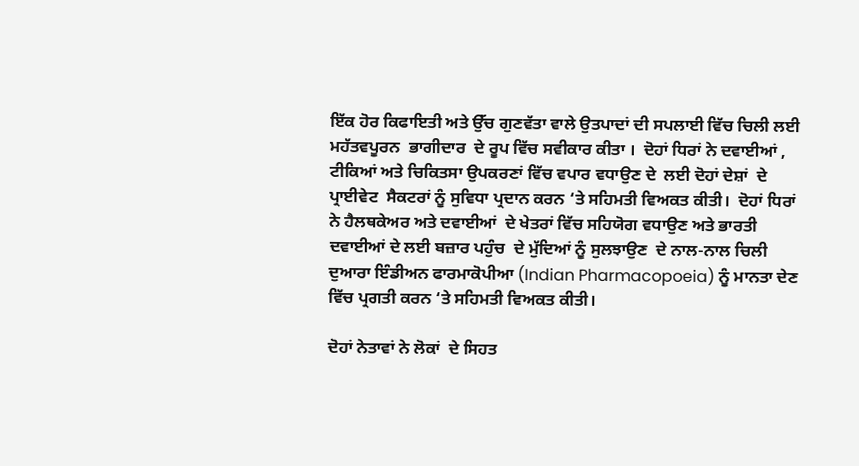ਇੱਕ ਹੋਰ ਕਿਫਾਇਤੀ ਅਤੇ ਉੱਚ ਗੁਣਵੱਤਾ ਵਾਲੇ ਉਤਪਾਦਾਂ ਦੀ ਸਪਲਾਈ ਵਿੱਚ ਚਿਲੀ ਲਈ ਮਹੱਤਵਪੂਰਨ  ਭਾਗੀਦਾਰ  ਦੇ ਰੂਪ ਵਿੱਚ ਸਵੀਕਾਰ ਕੀਤਾ ।  ਦੋਹਾਂ ਧਿਰਾਂ ਨੇ ਦਵਾਈਆਂ ,  ਟੀਕਿਆਂ ਅਤੇ ਚਿਕਿਤਸਾ ਉਪਕਰਣਾਂ ਵਿੱਚ ਵਪਾਰ ਵਧਾਉਣ ਦੇ  ਲਈ ਦੋਹਾਂ ਦੇਸ਼ਾਂ  ਦੇ  ਪ੍ਰਾਈਵੇਟ  ਸੈਕਟਰਾਂ ਨੂੰ ਸੁਵਿਧਾ ਪ੍ਰਦਾਨ ਕਰਨ ‘ਤੇ ਸਹਿਮਤੀ ਵਿਅਕਤ ਕੀਤੀ।  ਦੋਹਾਂ ਧਿਰਾਂ ਨੇ ਹੈਲਥਕੇਅਰ ਅਤੇ ਦਵਾਈਆਂ  ਦੇ ਖੇਤਰਾਂ ਵਿੱਚ ਸਹਿਯੋਗ ਵਧਾਉਣ ਅਤੇ ਭਾਰਤੀ ਦਵਾਈਆਂ ਦੇ ਲਈ ਬਜ਼ਾਰ ਪਹੁੰਚ  ਦੇ ਮੁੱਦਿਆਂ ਨੂੰ ਸੁਲਝਾਉਣ  ਦੇ ਨਾਲ-ਨਾਲ ਚਿਲੀ ਦੁਆਰਾ ਇੰਡੀਅਨ ਫਾਰਮਾਕੋਪੀਆ (Indian Pharmacopoeia) ਨੂੰ ਮਾਨਤਾ ਦੇਣ ਵਿੱਚ ਪ੍ਰਗਤੀ ਕਰਨ ‘ਤੇ ਸਹਿਮਤੀ ਵਿਅਕਤ ਕੀਤੀ।

ਦੋਹਾਂ ਨੇਤਾਵਾਂ ਨੇ ਲੋਕਾਂ  ਦੇ ਸਿਹਤ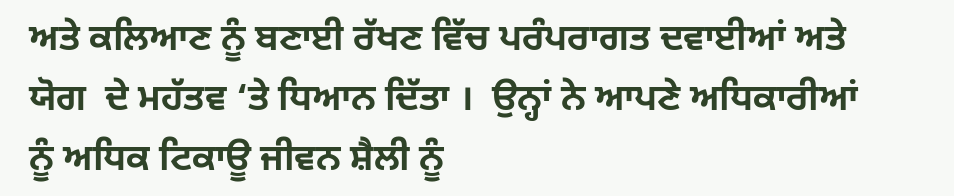ਅਤੇ ਕਲਿਆਣ ਨੂੰ ਬਣਾਈ ਰੱਖਣ ਵਿੱਚ ਪਰੰਪਰਾਗਤ ਦਵਾਈਆਂ ਅਤੇ ਯੋਗ  ਦੇ ਮਹੱਤਵ ‘ਤੇ ਧਿਆਨ ਦਿੱਤਾ ।  ਉਨ੍ਹਾਂ ਨੇ ਆਪਣੇ ਅਧਿਕਾਰੀਆਂ ਨੂੰ ਅਧਿਕ ਟਿਕਾਊ ਜੀਵਨ ਸ਼ੈਲੀ ਨੂੰ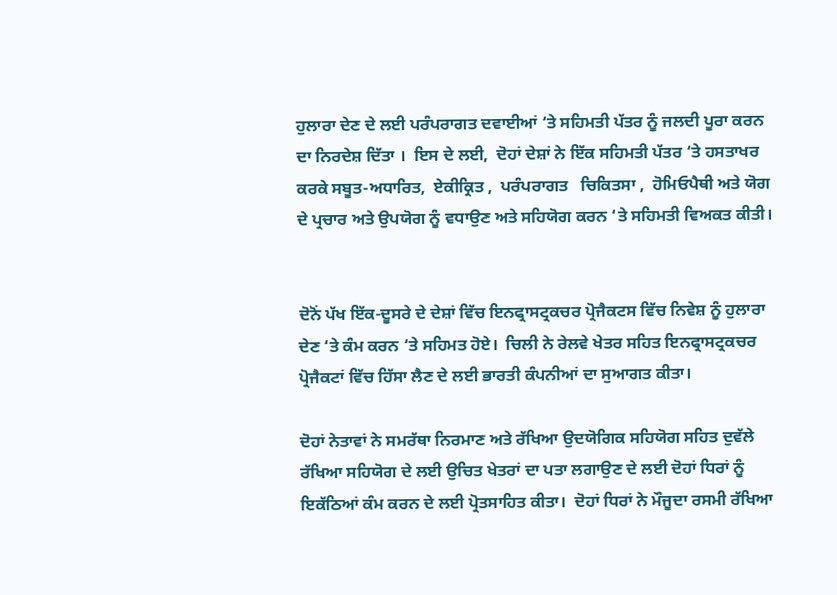ਹੁਲਾਰਾ ਦੇਣ ਦੇ ਲਈ ਪਰੰਪਰਾਗਤ ਦਵਾਈਆਂ ‘ਤੇ ਸਹਿਮਤੀ ਪੱਤਰ ਨੂੰ ਜਲਦੀ ਪੂਰਾ ਕਰਨ ਦਾ ਨਿਰਦੇਸ਼ ਦਿੱਤਾ ।  ਇਸ ਦੇ ਲਈ,  ਦੋਹਾਂ ਦੇਸ਼ਾਂ ਨੇ ਇੱਕ ਸਹਿਮਤੀ ਪੱਤਰ ‘ਤੇ ਹਸਤਾਖਰ ਕਰਕੇ ਸਬੂਤ-ਅਧਾਰਿਤ,  ਏਕੀਕ੍ਰਿਤ ,  ਪਰੰਪਰਾਗਤ   ਚਿਕਿਤਸਾ ,  ਹੋਮਿਓਪੈਥੀ ਅਤੇ ਯੋਗ  ਦੇ ਪ੍ਰਚਾਰ ਅਤੇ ਉਪਯੋਗ ਨੂੰ ਵਧਾਉਣ ਅਤੇ ਸਹਿਯੋਗ ਕਰਨ ‘ਤੇ ਸਹਿਮਤੀ ਵਿਅਕਤ ਕੀਤੀ।


ਦੋਨੋਂ ਪੱਖ ਇੱਕ-ਦੂਸਰੇ ਦੇ ਦੇਸ਼ਾਂ ਵਿੱਚ ਇਨਫ੍ਰਾਸਟ੍ਰਕਚਰ ਪ੍ਰੋਜੈਕਟਸ ਵਿੱਚ ਨਿਵੇਸ਼ ਨੂੰ ਹੁਲਾਰਾ ਦੇਣ ‘ਤੇ ਕੰਮ ਕਰਨ ‘ਤੇ ਸਹਿਮਤ ਹੋਏ।  ਚਿਲੀ ਨੇ ਰੇਲਵੇ ਖੇਤਰ ਸਹਿਤ ਇਨਫ੍ਰਾਸਟ੍ਰਕਚਰ ਪ੍ਰੋਜੈਕਟਾਂ ਵਿੱਚ ਹਿੱਸਾ ਲੈਣ ਦੇ ਲਈ ਭਾਰਤੀ ਕੰਪਨੀਆਂ ਦਾ ਸੁਆਗਤ ਕੀਤਾ।

ਦੋਹਾਂ ਨੇਤਾਵਾਂ ਨੇ ਸਮਰੱਥਾ ਨਿਰਮਾਣ ਅਤੇ ਰੱਖਿਆ ਉਦਯੋਗਿਕ ਸਹਿਯੋਗ ਸਹਿਤ ਦੁਵੱਲੇ ਰੱਖਿਆ ਸਹਿਯੋਗ ਦੇ ਲਈ ਉਚਿਤ ਖੇਤਰਾਂ ਦਾ ਪਤਾ ਲਗਾਉਣ ਦੇ ਲਈ ਦੋਹਾਂ ਧਿਰਾਂ ਨੂੰ ਇਕੱਠਿਆਂ ਕੰਮ ਕਰਨ ਦੇ ਲਈ ਪ੍ਰੋਤਸਾਹਿਤ ਕੀਤਾ।  ਦੋਹਾਂ ਧਿਰਾਂ ਨੇ ਮੌਜੂਦਾ ਰਸਮੀ ਰੱਖਿਆ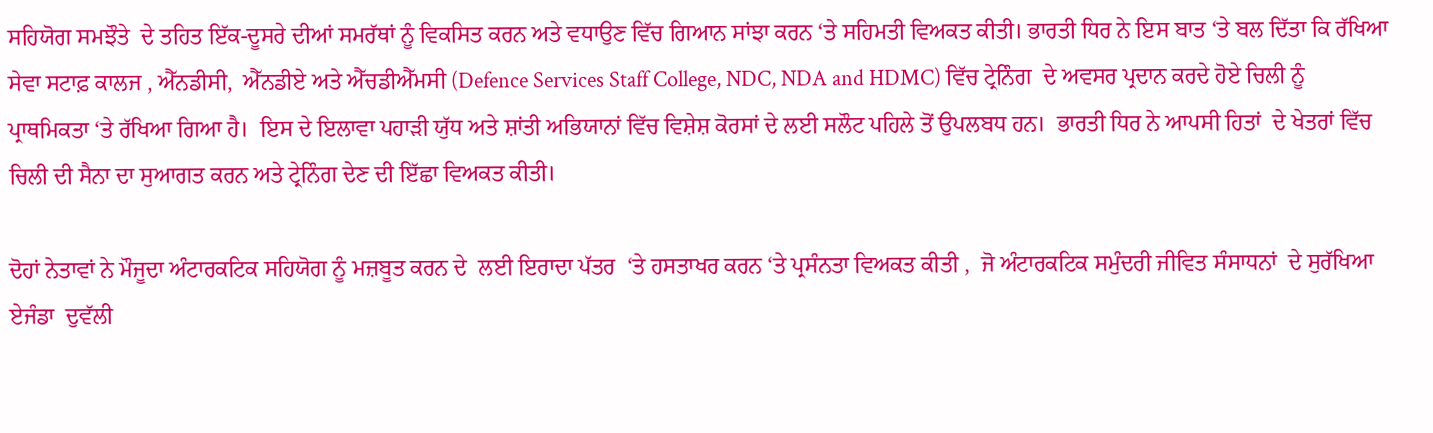ਸਹਿਯੋਗ ਸਮਝੌਤੇ  ਦੇ ਤਹਿਤ ਇੱਕ-ਦੂਸਰੇ ਦੀਆਂ ਸਮਰੱਥਾਂ ਨੂੰ ਵਿਕਸਿਤ ਕਰਨ ਅਤੇ ਵਧਾਉਣ ਵਿੱਚ ਗਿਆਨ ਸਾਂਝਾ ਕਰਨ ‘ਤੇ ਸਹਿਮਤੀ ਵਿਅਕਤ ਕੀਤੀ। ਭਾਰਤੀ ਧਿਰ ਨੇ ਇਸ ਬਾਤ ‘ਤੇ ਬਲ ਦਿੱਤਾ ਕਿ ਰੱਖਿਆ ਸੇਵਾ ਸਟਾਫ਼ ਕਾਲਜ , ਐੱਨਡੀਸੀ,  ਐੱਨਡੀਏ ਅਤੇ ਐੱਚਡੀਐੱਮਸੀ (Defence Services Staff College, NDC, NDA and HDMC) ਵਿੱਚ ਟ੍ਰੇਨਿੰਗ  ਦੇ ਅਵਸਰ ਪ੍ਰਦਾਨ ਕਰਦੇ ਹੋਏ ਚਿਲੀ ਨੂੰ ਪ੍ਰਾਥਮਿਕਤਾ ‘ਤੇ ਰੱਖਿਆ ਗਿਆ ਹੈ।  ਇਸ ਦੇ ਇਲਾਵਾ ਪਹਾੜੀ ਯੁੱਧ ਅਤੇ ਸ਼ਾਂਤੀ ਅਭਿਯਾਨਾਂ ਵਿੱਚ ਵਿਸ਼ੇਸ਼ ਕੋਰਸਾਂ ਦੇ ਲਈ ਸਲੌਟ ਪਹਿਲੇ ਤੋਂ ਉਪਲਬਧ ਹਨ।  ਭਾਰਤੀ ਧਿਰ ਨੇ ਆਪਸੀ ਹਿਤਾਂ  ਦੇ ਖੇਤਰਾਂ ਵਿੱਚ ਚਿਲੀ ਦੀ ਸੈਨਾ ਦਾ ਸੁਆਗਤ ਕਰਨ ਅਤੇ ਟ੍ਰੇਨਿੰਗ ਦੇਣ ਦੀ ਇੱਛਾ ਵਿਅਕਤ ਕੀਤੀ।

ਦੋਹਾਂ ਨੇਤਾਵਾਂ ਨੇ ਮੌਜੂਦਾ ਅੰਟਾਰਕਟਿਕ ਸਹਿਯੋਗ ਨੂੰ ਮਜ਼ਬੂਤ ਕਰਨ ਦੇ  ਲਈ ਇਰਾਦਾ ਪੱਤਰ  ‘ਤੇ ਹਸਤਾਖਰ ਕਰਨ ‘ਤੇ ਪ੍ਰਸੰਨਤਾ ਵਿਅਕਤ ਕੀਤੀ ,  ਜੋ ਅੰਟਾਰਕਟਿਕ ਸਮੁੰਦਰੀ ਜੀਵਿਤ ਸੰਸਾਧਨਾਂ  ਦੇ ਸੁਰੱਖਿਆ ਏਜੰਡਾ  ਦੁਵੱਲੀ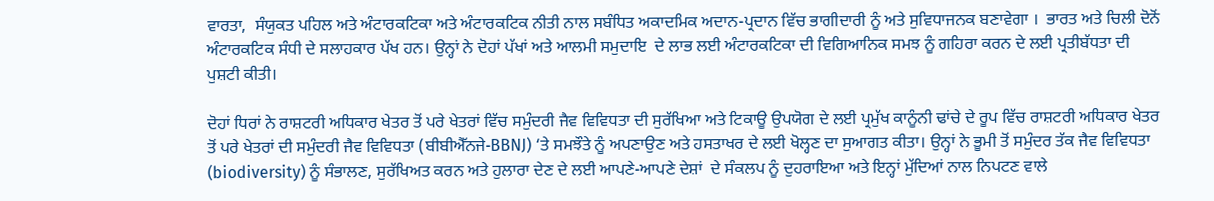ਵਾਰਤਾ,  ਸੰਯੁਕਤ ਪਹਿਲ ਅਤੇ ਅੰਟਾਰਕਟਿਕਾ ਅਤੇ ਅੰਟਾਰਕਟਿਕ ਨੀਤੀ ਨਾਲ ਸਬੰਧਿਤ ਅਕਾਦਮਿਕ ਅਦਾਨ-ਪ੍ਰਦਾਨ ਵਿੱਚ ਭਾਗੀਦਾਰੀ ਨੂੰ ਅਤੇ ਸੁਵਿਧਾਜਨਕ ਬਣਾਵੇਗਾ ।  ਭਾਰਤ ਅਤੇ ਚਿਲੀ ਦੋਨੋਂ ਅੰਟਾਰਕਟਿਕ ਸੰਧੀ ਦੇ ਸਲਾਹਕਾਰ ਪੱਖ ਹਨ। ਉਨ੍ਹਾਂ ਨੇ ਦੋਹਾਂ ਪੱਖਾਂ ਅਤੇ ਆਲਮੀ ਸਮੁਦਾਇ  ਦੇ ਲਾਭ ਲਈ ਅੰਟਾਰਕਟਿਕਾ ਦੀ ਵਿਗਿਆਨਿਕ ਸਮਝ ਨੂੰ ਗਹਿਰਾ ਕਰਨ ਦੇ ਲਈ ਪ੍ਰਤੀਬੱਧਤਾ ਦੀ ਪੁਸ਼ਟੀ ਕੀਤੀ।

ਦੋਹਾਂ ਧਿਰਾਂ ਨੇ ਰਾਸ਼ਟਰੀ ਅਧਿਕਾਰ ਖੇਤਰ ਤੋਂ ਪਰੇ ਖੇਤਰਾਂ ਵਿੱਚ ਸਮੁੰਦਰੀ ਜੈਵ ਵਿਵਿਧਤਾ ਦੀ ਸੁਰੱਖਿਆ ਅਤੇ ਟਿਕਾਊ ਉਪਯੋਗ ਦੇ ਲਈ ਪ੍ਰਮੁੱਖ ਕਾਨੂੰਨੀ ਢਾਂਚੇ ਦੇ ਰੂਪ ਵਿੱਚ ਰਾਸ਼ਟਰੀ ਅਧਿਕਾਰ ਖੇਤਰ ਤੋਂ ਪਰੇ ਖੇਤਰਾਂ ਦੀ ਸਮੁੰਦਰੀ ਜੈਵ ਵਿਵਿਧਤਾ (ਬੀਬੀਐੱਨਜੇ-BBNJ) ‘ਤੇ ਸਮਝੌਤੇ ਨੂੰ ਅਪਣਾਉਣ ਅਤੇ ਹਸਤਾਖਰ ਦੇ ਲਈ ਖੋਲ੍ਹਣ ਦਾ ਸੁਆਗਤ ਕੀਤਾ। ਉਨ੍ਹਾਂ ਨੇ ਭੂਮੀ ਤੋਂ ਸਮੁੰਦਰ ਤੱਕ ਜੈਵ ਵਿਵਿਧਤਾ (biodiversity) ਨੂੰ ਸੰਭਾਲਣ, ਸੁਰੱਖਿਅਤ ਕਰਨ ਅਤੇ ਹੁਲਾਰਾ ਦੇਣ ਦੇ ਲਈ ਆਪਣੇ-ਆਪਣੇ ਦੇਸ਼ਾਂ  ਦੇ ਸੰਕਲਪ ਨੂੰ ਦੁਹਰਾਇਆ ਅਤੇ ਇਨ੍ਹਾਂ ਮੁੱਦਿਆਂ ਨਾਲ ਨਿਪਟਣ ਵਾਲੇ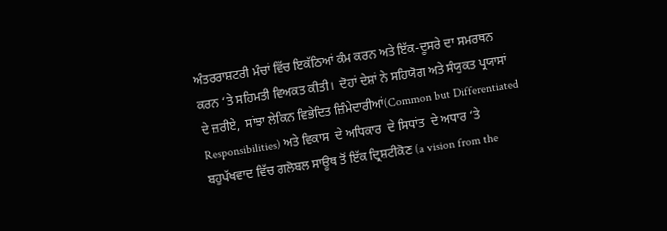ਅੰਤਰਰਾਸ਼ਟਰੀ ਮੰਚਾਂ ਵਿੱਚ ਇਕੱਠਿਆਂ ਕੰਮ ਕਰਨ ਅਤੇ ਇੱਕ-ਦੂਸਰੇ ਦਾ ਸਮਰਥਨ ਕਰਨ ‘ਤੇ ਸਹਿਮਤੀ ਵਿਅਕਤ ਕੀਤੀ।  ਦੋਹਾਂ ਦੇਸ਼ਾਂ ਨੇ ਸਹਿਯੋਗ ਅਤੇ ਸੰਯੁਕਤ ਪ੍ਰਯਾਸਾਂ  ਦੇ ਜ਼ਰੀਏ,  ਸਾਂਝਾ ਲੇਕਿਨ ਵਿਭੇਦਿਤ ਜ਼ਿੰਮੇਦਾਰੀਆਂ(Common but Differentiated Responsibilities) ਅਤੇ ਵਿਕਾਸ  ਦੇ ਅਧਿਕਾਰ  ਦੇ ਸਿਧਾਂਤ  ਦੇ ਅਧਾਰ ‘ਤੇ ਬਹੁਪੱਖਵਾਦ ਵਿੱਚ ਗਲੋਬਲ ਸਾਊਥ ਤੋਂ ਇੱਕ ਦ੍ਰਿਸ਼ਟੀਕੋਣ (a vision from the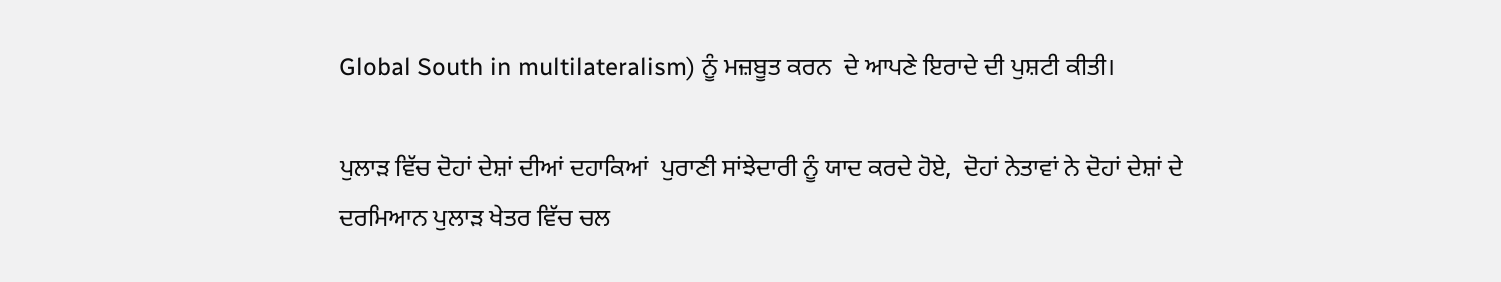Global South in multilateralism) ਨੂੰ ਮਜ਼ਬੂਤ ਕਰਨ  ਦੇ ਆਪਣੇ ਇਰਾਦੇ ਦੀ ਪੁਸ਼ਟੀ ਕੀਤੀ।

ਪੁਲਾੜ ਵਿੱਚ ਦੋਹਾਂ ਦੇਸ਼ਾਂ ਦੀਆਂ ਦਹਾਕਿਆਂ  ਪੁਰਾਣੀ ਸਾਂਝੇਦਾਰੀ ਨੂੰ ਯਾਦ ਕਰਦੇ ਹੋਏ,  ਦੋਹਾਂ ਨੇਤਾਵਾਂ ਨੇ ਦੋਹਾਂ ਦੇਸ਼ਾਂ ਦੇ ਦਰਮਿਆਨ ਪੁਲਾੜ ਖੇਤਰ ਵਿੱਚ ਚਲ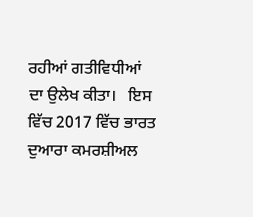ਰਹੀਆਂ ਗਤੀਵਿਧੀਆਂ ਦਾ ਉਲੇਖ ਕੀਤਾ।   ਇਸ ਵਿੱਚ 2017 ਵਿੱਚ ਭਾਰਤ ਦੁਆਰਾ ਕਮਰਸ਼ੀਅਲ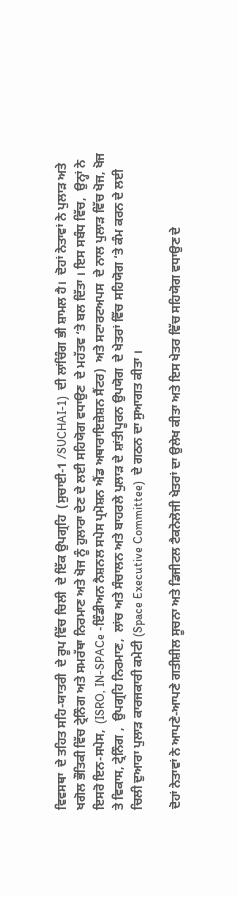ਵਿਵਸਥਾ  ਦੇ ਤਹਿਤ ਸਹਿ-ਯਾਤਰੀ  ਦੇ ਰੂਪ ਵਿੱਚ ਚਿਲੀ  ਦੇ ਇੱਕ ਉਪਗ੍ਰਹਿ  (ਸੁਚਾਈ-1 /SUCHAI-1)  ਦੀ ਲਾਂਚਿੰਗ ਭੀ ਸ਼ਾਮਲ ਹੈ।  ਦੋਹਾਂ ਨੇਤਾਵਾਂ ਨੇ ਪੁਲਾੜ ਅਤੇ ਖਗੋਲ ਭੌਤਿਕੀ ਵਿੱਚ ਟ੍ਰੇਨਿੰਗ ਅਤੇ ਸਮਰੱਥਾ ਨਿਰਮਾਣ ਅਤੇ ਖੋਜ ਨੂੰ ਹੁਲਾਰਾ ਦੇਣ ਦੇ ਲਈ ਸਹਿਯੋਗ ਵਧਾਉਣ  ਦੇ ਮਹੱਤਵ ‘ਤੇ ਬਲ ਦਿੱਤਾ । ਇਸ ਸਬੰਧ ਵਿੱਚ,  ਉਨ੍ਹਾਂ ਨੇ ਇਸਰੋ ਇਨ-ਸਪੇਸ,  (ISRO, IN-SPACe -ਇੰਡੀਅਨ ਨੈਸ਼ਨਲ ਸਪੇਸ ਪ੍ਰਮੋਸ਼ਨ ਐਂਡ ਅਥਾਰਾਇਜ਼ੇਸ਼ਨ ਸੈਂਟਰ)  ਅਤੇ ਸਟਾਰਟਅਪਸ  ਦੇ ਨਾਲ ਪੁਲਾੜ ਵਿੱਚ ਖੋਜ, ਖੋਜ ਤੇ ਵਿਕਾਸ, ਟ੍ਰੇਨਿੰਗ ,  ਉਪਗ੍ਰਹਿ ਨਿਰਮਾਣ,  ਲਾਂਚ ਅਤੇ ਸੰਚਾਲਨ ਅਤੇ ਬਾਹਰਲੇ ਪੁਲਾੜ ਦੇ ਸ਼ਾਂਤੀਪੂਰਨ ਉਪਯੋਗ  ਦੇ ਖੇਤਰਾਂ ਵਿੱਚ ਸਹਿਯੋਗ ‘ਤੇ ਕੰਮ ਕਰਨ ਦੇ ਲਈ ਚਿਲੀ ਦੁਆਰਾ ਪੁਲਾੜ ਕਾਰਜਕਾਰੀ ਕਮੇਟੀ (Space Executive Committee)  ਦੇ ਗਠਨ ਦਾ ਸੁਆਗਤ ਕੀਤਾ ।

ਦੋਹਾਂ ਨੇਤਾਵਾਂ ਨੇ ਆਪਣੇ-ਆਪਣੇ ਗਤੀਸ਼ੀਲ ਸੂਚਨਾ ਅਤੇ ਡਿਜੀਟਲ ਟੈਕਨੋਲੋਜੀ ਖੇਤਰਾਂ ਦਾ ਉਲੇਖ ਕੀਤਾ ਅਤੇ ਇਸ ਖੇਤਰ ਵਿੱਚ ਸਹਿਯੋਗ ਵਧਾਉਣ ਦੇ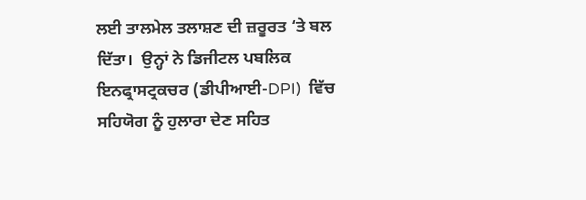ਲਈ ਤਾਲਮੇਲ ਤਲਾਸ਼ਣ ਦੀ ਜ਼ਰੂਰਤ ‘ਤੇ ਬਲ ਦਿੱਤਾ।  ਉਨ੍ਹਾਂ ਨੇ ਡਿਜੀਟਲ ਪਬਲਿਕ ਇਨਫ੍ਰਾਸਟ੍ਰਕਚਰ (ਡੀਪੀਆਈ-DPI)  ਵਿੱਚ ਸਹਿਯੋਗ ਨੂੰ ਹੁਲਾਰਾ ਦੇਣ ਸਹਿਤ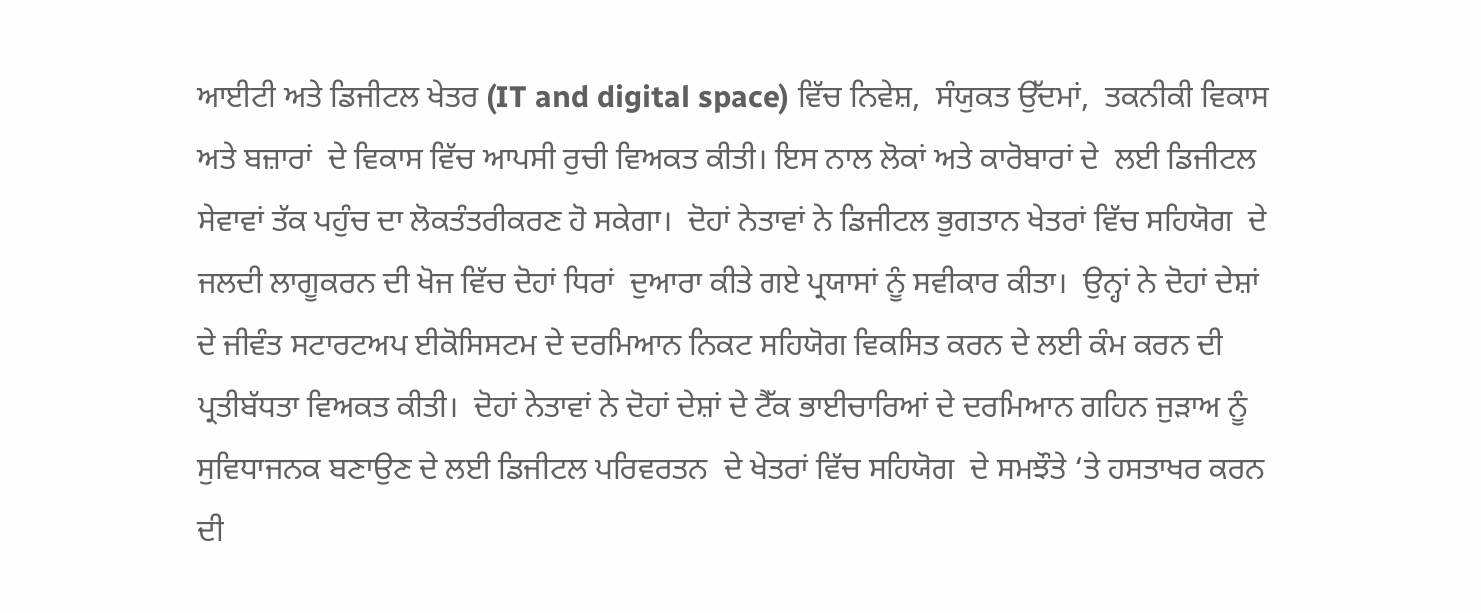ਆਈਟੀ ਅਤੇ ਡਿਜੀਟਲ ਖੇਤਰ (IT and digital space) ਵਿੱਚ ਨਿਵੇਸ਼,  ਸੰਯੁਕਤ ਉੱਦਮਾਂ,  ਤਕਨੀਕੀ ਵਿਕਾਸ ਅਤੇ ਬਜ਼ਾਰਾਂ  ਦੇ ਵਿਕਾਸ ਵਿੱਚ ਆਪਸੀ ਰੁਚੀ ਵਿਅਕਤ ਕੀਤੀ। ਇਸ ਨਾਲ ਲੋਕਾਂ ਅਤੇ ਕਾਰੋਬਾਰਾਂ ਦੇ  ਲਈ ਡਿਜੀਟਲ ਸੇਵਾਵਾਂ ਤੱਕ ਪਹੁੰਚ ਦਾ ਲੋਕਤੰਤਰੀਕਰਣ ਹੋ ਸਕੇਗਾ।  ਦੋਹਾਂ ਨੇਤਾਵਾਂ ਨੇ ਡਿਜੀਟਲ ਭੁਗਤਾਨ ਖੇਤਰਾਂ ਵਿੱਚ ਸਹਿਯੋਗ  ਦੇ ਜਲਦੀ ਲਾਗੂਕਰਨ ਦੀ ਖੋਜ ਵਿੱਚ ਦੋਹਾਂ ਧਿਰਾਂ  ਦੁਆਰਾ ਕੀਤੇ ਗਏ ਪ੍ਰਯਾਸਾਂ ਨੂੰ ਸਵੀਕਾਰ ਕੀਤਾ।  ਉਨ੍ਹਾਂ ਨੇ ਦੋਹਾਂ ਦੇਸ਼ਾਂ ਦੇ ਜੀਵੰਤ ਸਟਾਰਟਅਪ ਈਕੋਸਿਸਟਮ ਦੇ ਦਰਮਿਆਨ ਨਿਕਟ ਸਹਿਯੋਗ ਵਿਕਸਿਤ ਕਰਨ ਦੇ ਲਈ ਕੰਮ ਕਰਨ ਦੀ ਪ੍ਰਤੀਬੱਧਤਾ ਵਿਅਕਤ ਕੀਤੀ।  ਦੋਹਾਂ ਨੇਤਾਵਾਂ ਨੇ ਦੋਹਾਂ ਦੇਸ਼ਾਂ ਦੇ ਟੈੱਕ ਭਾਈਚਾਰਿਆਂ ਦੇ ਦਰਮਿਆਨ ਗਹਿਨ ਜੁੜਾਅ ਨੂੰ ਸੁਵਿਧਾਜਨਕ ਬਣਾਉਣ ਦੇ ਲਈ ਡਿਜੀਟਲ ਪਰਿਵਰਤਨ  ਦੇ ਖੇਤਰਾਂ ਵਿੱਚ ਸਹਿਯੋਗ  ਦੇ ਸਮਝੌਤੇ ‘ਤੇ ਹਸਤਾਖਰ ਕਰਨ ਦੀ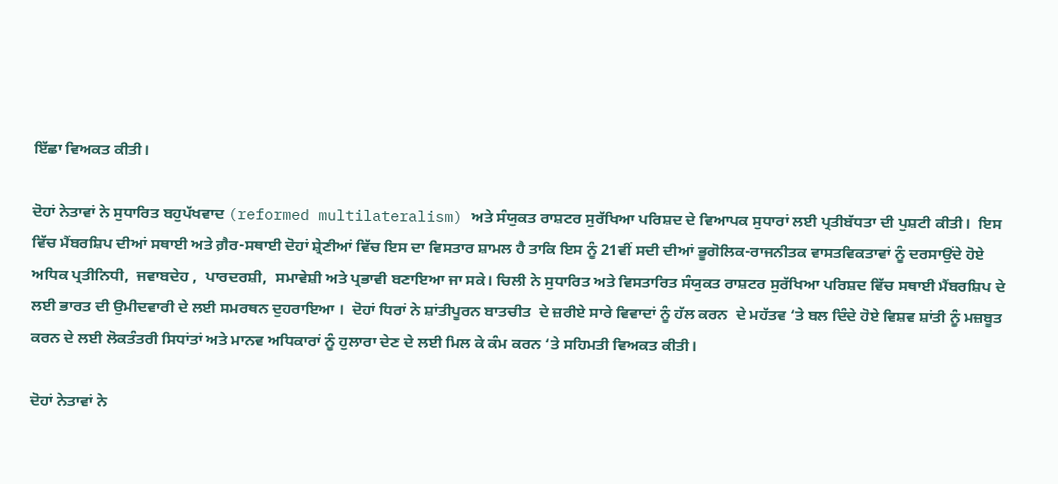ਇੱਛਾ ਵਿਅਕਤ ਕੀਤੀ।

ਦੋਹਾਂ ਨੇਤਾਵਾਂ ਨੇ ਸੁਧਾਰਿਤ ਬਹੁਪੱਖਵਾਦ (reformed multilateralism) ਅਤੇ ਸੰਯੁਕਤ ਰਾਸ਼ਟਰ ਸੁਰੱਖਿਆ ਪਰਿਸ਼ਦ ਦੇ ਵਿਆਪਕ ਸੁਧਾਰਾਂ ਲਈ ਪ੍ਰਤੀਬੱਧਤਾ ਦੀ ਪੁਸ਼ਟੀ ਕੀਤੀ।  ਇਸ ਵਿੱਚ ਮੈਂਬਰਸ਼ਿਪ ਦੀਆਂ ਸਥਾਈ ਅਤੇ ਗ਼ੈਰ-ਸਥਾਈ ਦੋਹਾਂ ਸ਼੍ਰੇਣੀਆਂ ਵਿੱਚ ਇਸ ਦਾ ਵਿਸਤਾਰ ਸ਼ਾਮਲ ਹੈ ਤਾਕਿ ਇਸ ਨੂੰ 21ਵੀਂ ਸਦੀ ਦੀਆਂ ਭੂਗੋਲਿਕ-ਰਾਜਨੀਤਕ ਵਾਸਤਵਿਕਤਾਵਾਂ ਨੂੰ ਦਰਸਾਉਂਦੇ ਹੋਏ ਅਧਿਕ ਪ੍ਰਤੀਨਿਧੀ,  ਜਵਾਬਦੇਹ ,  ਪਾਰਦਰਸ਼ੀ,  ਸਮਾਵੇਸ਼ੀ ਅਤੇ ਪ੍ਰਭਾਵੀ ਬਣਾਇਆ ਜਾ ਸਕੇ। ਚਿਲੀ ਨੇ ਸੁਧਾਰਿਤ ਅਤੇ ਵਿਸਤਾਰਿਤ ਸੰਯੁਕਤ ਰਾਸ਼ਟਰ ਸੁਰੱਖਿਆ ਪਰਿਸ਼ਦ ਵਿੱਚ ਸਥਾਈ ਮੈਂਬਰਸ਼ਿਪ ਦੇ ਲਈ ਭਾਰਤ ਦੀ ਉਮੀਦਵਾਰੀ ਦੇ ਲਈ ਸਮਰਥਨ ਦੁਹਰਾਇਆ ।  ਦੋਹਾਂ ਧਿਰਾਂ ਨੇ ਸ਼ਾਂਤੀਪੂਰਨ ਬਾਤਚੀਤ  ਦੇ ਜ਼ਰੀਏ ਸਾਰੇ ਵਿਵਾਦਾਂ ਨੂੰ ਹੱਲ ਕਰਨ  ਦੇ ਮਹੱਤਵ ‘ਤੇ ਬਲ ਦਿੰਦੇ ਹੋਏ ਵਿਸ਼ਵ ਸ਼ਾਂਤੀ ਨੂੰ ਮਜ਼ਬੂਤ ਕਰਨ ਦੇ ਲਈ ਲੋਕਤੰਤਰੀ ਸਿਧਾਂਤਾਂ ਅਤੇ ਮਾਨਵ ਅਧਿਕਾਰਾਂ ਨੂੰ ਹੁਲਾਰਾ ਦੇਣ ਦੇ ਲਈ ਮਿਲ ਕੇ ਕੰਮ ਕਰਨ ‘ਤੇ ਸਹਿਮਤੀ ਵਿਅਕਤ ਕੀਤੀ।

ਦੋਹਾਂ ਨੇਤਾਵਾਂ ਨੇ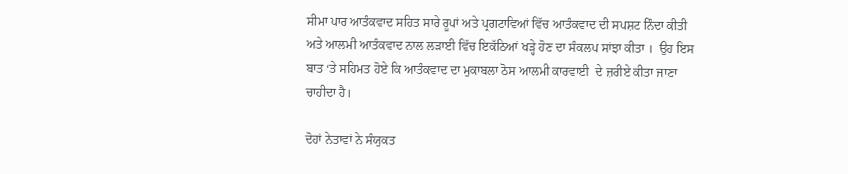ਸੀਮਾ ਪਾਰ ਆਤੰਕਵਾਦ ਸਹਿਤ ਸਾਰੇ ਰੂਪਾਂ ਅਤੇ ਪ੍ਰਗਟਾਵਿਆਂ ਵਿੱਚ ਆਤੰਕਵਾਦ ਦੀ ਸਪਸ਼ਟ ਨਿੰਦਾ ਕੀਤੀ ਅਤੇ ਆਲਮੀ ਆਤੰਕਵਾਦ ਨਾਲ ਲੜਾਈ ਵਿੱਚ ਇਕੱਠਿਆਂ ਖੜ੍ਹੇ ਹੋਣ ਦਾ ਸੰਕਲਪ ਸਾਂਝਾ ਕੀਤਾ ।  ਉਹ ਇਸ ਬਾਤ ‘ਤੇ ਸਹਿਮਤ ਹੋਏ ਕਿ ਆਤੰਕਵਾਦ ਦਾ ਮੁਕਾਬਲਾ ਠੋਸ ਆਲਮੀ ਕਾਰਵਾਈ  ਦੇ ਜ਼ਰੀਏ ਕੀਤਾ ਜਾਣਾ ਚਾਹੀਦਾ ਹੈ।

ਦੋਹਾਂ ਨੇਤਾਵਾਂ ਨੇ ਸੰਯੁਕਤ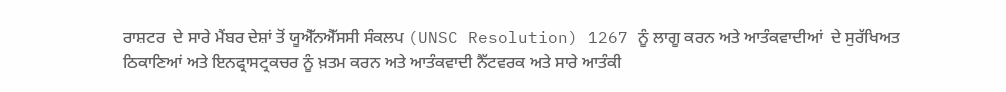ਰਾਸ਼ਟਰ  ਦੇ ਸਾਰੇ ਮੈਂਬਰ ਦੇਸ਼ਾਂ ਤੋਂ ਯੂਐੱਨਐੱਸਸੀ ਸੰਕਲਪ (UNSC Resolution) 1267 ਨੂੰ ਲਾਗੂ ਕਰਨ ਅਤੇ ਆਤੰਕਵਾਦੀਆਂ  ਦੇ ਸੁਰੱਖਿਅਤ ਠਿਕਾਣਿਆਂ ਅਤੇ ਇਨਫ੍ਰਾਸਟ੍ਰਕਚਰ ਨੂੰ ਖ਼ਤਮ ਕਰਨ ਅਤੇ ਆਤੰਕਵਾਦੀ ਨੈੱਟਵਰਕ ਅਤੇ ਸਾਰੇ ਆਤੰਕੀ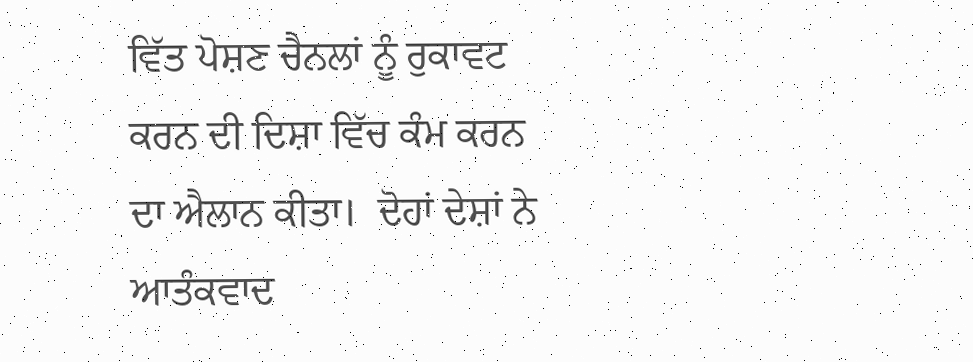ਵਿੱਤ ਪੋਸ਼ਣ ਚੈਨਲਾਂ ਨੂੰ ਰੁਕਾਵਟ ਕਰਨ ਦੀ ਦਿਸ਼ਾ ਵਿੱਚ ਕੰਮ ਕਰਨ ਦਾ ਐਲਾਨ ਕੀਤਾ।  ਦੋਹਾਂ ਦੇਸ਼ਾਂ ਨੇ ਆਤੰਕਵਾਦ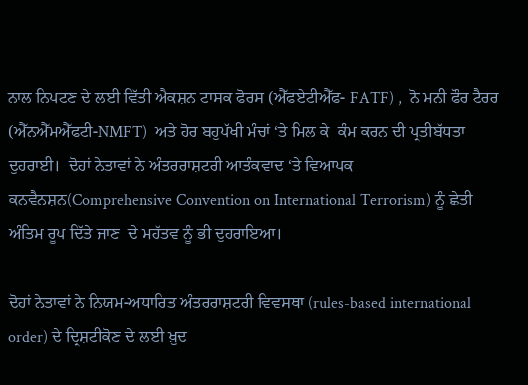ਨਾਲ ਨਿਪਟਣ ਦੇ ਲਈ ਵਿੱਤੀ ਐਕਸ਼ਨ ਟਾਸਕ ਫੋਰਸ (ਐੱਫਏਟੀਐੱਫ- FATF) ,  ਨੋ ਮਨੀ ਫੌਰ ਟੈਰਰ  (ਐੱਨਐੱਮਐੱਫਟੀ-NMFT)  ਅਤੇ ਹੋਰ ਬਹੁਪੱਖੀ ਮੰਚਾਂ ‘ਤੇ ਮਿਲ ਕੇ  ਕੰਮ ਕਰਨ ਦੀ ਪ੍ਰਤੀਬੱਧਤਾ ਦੁਹਰਾਈ।  ਦੋਹਾਂ ਨੇਤਾਵਾਂ ਨੇ ਅੰਤਰਰਾਸ਼ਟਰੀ ਆਤੰਕਵਾਦ ‘ਤੇ ਵਿਆਪਕ ਕਨਵੈਨਸ਼ਨ(Comprehensive Convention on International Terrorism) ਨੂੰ ਛੇਤੀ ਅੰਤਿਮ ਰੂਪ ਦਿੱਤੇ ਜਾਣ  ਦੇ ਮਹੱਤਵ ਨੂੰ ਭੀ ਦੁਹਰਾਇਆ।

ਦੋਹਾਂ ਨੇਤਾਵਾਂ ਨੇ ਨਿਯਮ-ਅਧਾਰਿਤ ਅੰਤਰਰਾਸ਼ਟਰੀ ਵਿਵਸਥਾ (rules-based international order) ਦੇ ਦ੍ਰਿਸ਼ਟੀਕੋਣ ਦੇ ਲਈ ਖ਼ੁਦ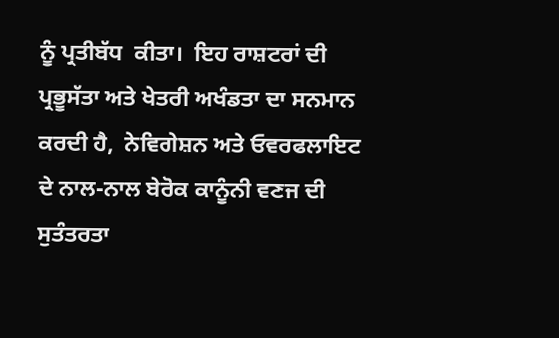ਨੂੰ ਪ੍ਰਤੀਬੱਧ  ਕੀਤਾ।  ਇਹ ਰਾਸ਼ਟਰਾਂ ਦੀ ਪ੍ਰਭੂਸੱਤਾ ਅਤੇ ਖੇਤਰੀ ਅਖੰਡਤਾ ਦਾ ਸਨਮਾਨ ਕਰਦੀ ਹੈ,  ਨੇਵਿਗੇਸ਼ਨ ਅਤੇ ਓਵਰਫਲਾਇਟ  ਦੇ ਨਾਲ-ਨਾਲ ਬੇਰੋਕ ਕਾਨੂੰਨੀ ਵਣਜ ਦੀ ਸੁਤੰਤਰਤਾ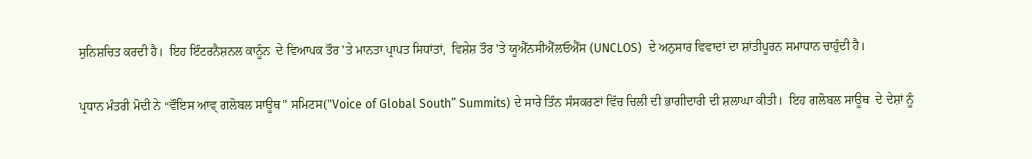ਸੁਨਿਸ਼ਚਿਤ ਕਰਦੀ ਹੈ।  ਇਹ ਇੰਟਰਨੈਸ਼ਨਲ ਕਾਨੂੰਨ  ਦੇ ਵਿਆਪਕ ਤੌਰ 'ਤੇ ਮਾਨਤਾ ਪ੍ਰਾਪਤ ਸਿਧਾਂਤਾਂ,  ਵਿਸ਼ੇਸ਼ ਤੌਰ 'ਤੇ ਯੂਐੱਨਸੀਐੱਲਓਐੱਸ (UNCLOS)  ਦੇ ਅਨੁਸਾਰ ਵਿਵਾਦਾਂ ਦਾ ਸ਼ਾਂਤੀਪੂਰਨ ਸਮਾਧਾਨ ਚਾਹੁੰਦੀ ਹੈ।

ਪ੍ਰਧਾਨ ਮੰਤਰੀ ਮੋਦੀ ਨੇ “ਵੌਇਸ ਆਵ੍ ਗਲੋਬਲ ਸਾਊਥ” ਸਮਿਟਸ("Voice of Global South” Summits) ਦੇ ਸਾਰੇ ਤਿੰਨ ਸੰਸਕਰਣਾਂ ਵਿੱਚ ਚਿਲੀ ਦੀ ਭਾਗੀਦਾਰੀ ਦੀ ਸ਼ਲਾਘਾ ਕੀਤੀ।  ਇਹ ਗਲੋਬਲ ਸਾਊਥ  ਦੇ ਦੇਸ਼ਾਂ ਨੂੰ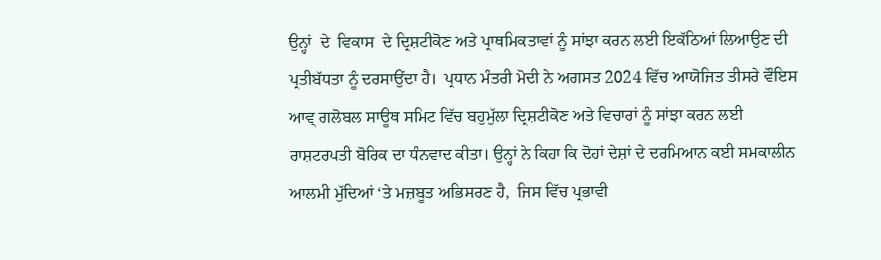ਉਨ੍ਹਾਂ  ਦੇ  ਵਿਕਾਸ  ਦੇ ਦ੍ਰਿਸ਼ਟੀਕੋਣ ਅਤੇ ਪ੍ਰਾਥਮਿਕਤਾਵਾਂ ਨੂੰ ਸਾਂਝਾ ਕਰਨ ਲਈ ਇਕੱਠਿਆਂ ਲਿਆਉਣ ਦੀ ਪ੍ਰਤੀਬੱਧਤਾ ਨੂੰ ਦਰਸਾਉਂਦਾ ਹੈ।  ਪ੍ਰਧਾਨ ਮੰਤਰੀ ਮੋਦੀ ਨੇ ਅਗਸਤ 2024 ਵਿੱਚ ਆਯੋਜਿਤ ਤੀਸਰੇ ਵੌਇਸ ਆਵ੍ ਗਲੋਬਲ ਸਾਊਥ ਸਮਿਟ ਵਿੱਚ ਬਹੁਮੁੱਲਾ ਦ੍ਰਿਸ਼ਟੀਕੋਣ ਅਤੇ ਵਿਚਾਰਾਂ ਨੂੰ ਸਾਂਝਾ ਕਰਨ ਲਈ ਰਾਸ਼ਟਰਪਤੀ ਬੋਰਿਕ ਦਾ ਧੰਨਵਾਦ ਕੀਤਾ। ਉਨ੍ਹਾਂ ਨੇ ਕਿਹਾ ਕਿ ਦੋਹਾਂ ਦੇਸ਼ਾਂ ਦੇ ਦਰਮਿਆਨ ਕਈ ਸਮਕਾਲੀਨ ਆਲਮੀ ਮੁੱਦਿਆਂ ‘ਤੇ ਮਜ਼ਬੂਤ ਅਭਿਸਰਣ ਹੈ,  ਜਿਸ ਵਿੱਚ ਪ੍ਰਭਾਵੀ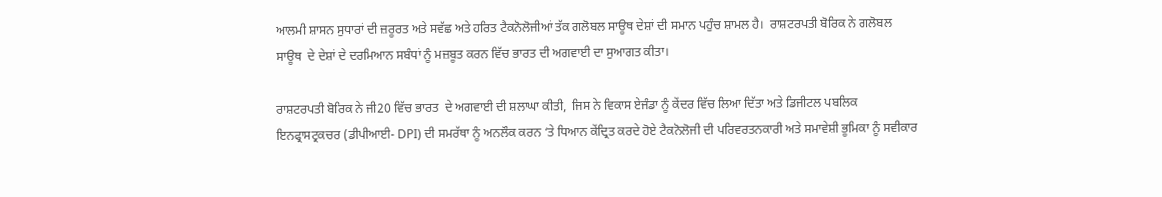ਆਲਮੀ ਸ਼ਾਸਨ ਸੁਧਾਰਾਂ ਦੀ ਜ਼ਰੂਰਤ ਅਤੇ ਸਵੱਛ ਅਤੇ ਹਰਿਤ ਟੈਕਨੋਲੋਜੀਆਂ ਤੱਕ ਗਲੋਬਲ ਸਾਊਥ ਦੇਸ਼ਾਂ ਦੀ ਸਮਾਨ ਪਹੁੰਚ ਸ਼ਾਮਲ ਹੈ।  ਰਾਸ਼ਟਰਪਤੀ ਬੋਰਿਕ ਨੇ ਗਲੋਬਲ ਸਾਊਥ  ਦੇ ਦੇਸ਼ਾਂ ਦੇ ਦਰਮਿਆਨ ਸਬੰਧਾਂ ਨੂੰ ਮਜ਼ਬੂਤ ਕਰਨ ਵਿੱਚ ਭਾਰਤ ਦੀ ਅਗਵਾਈ ਦਾ ਸੁਆਗਤ ਕੀਤਾ।

ਰਾਸ਼ਟਰਪਤੀ ਬੋਰਿਕ ਨੇ ਜੀ20 ਵਿੱਚ ਭਾਰਤ  ਦੇ ਅਗਵਾਈ ਦੀ ਸ਼ਲਾਘਾ ਕੀਤੀ,  ਜਿਸ ਨੇ ਵਿਕਾਸ ਏਜੰਡਾ ਨੂੰ ਕੇਂਦਰ ਵਿੱਚ ਲਿਆ ਦਿੱਤਾ ਅਤੇ ਡਿਜੀਟਲ ਪਬਲਿਕ ਇਨਫ੍ਰਾਸਟ੍ਰਕਚਰ (ਡੀਪੀਆਈ- DPI) ਦੀ ਸਮਰੱਥਾ ਨੂੰ ਅਨਲੌਕ ਕਰਨ ‘ਤੇ ਧਿਆਨ ਕੇਂਦ੍ਰਿਤ ਕਰਦੇ ਹੋਏ ਟੈਕਨੋਲੋਜੀ ਦੀ ਪਰਿਵਰਤਨਕਾਰੀ ਅਤੇ ਸਮਾਵੇਸ਼ੀ ਭੂਮਿਕਾ ਨੂੰ ਸਵੀਕਾਰ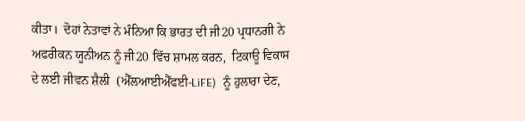ਕੀਤਾ।  ਦੋਹਾਂ ਨੇਤਾਵਾਂ ਨੇ ਮੰਨਿਆ ਕਿ ਭਾਰਤ ਦੀ ਜੀ20 ਪ੍ਰਧਾਨਗੀ ਨੇ ਅਫਰੀਕਨ ਯੂਨੀਅਨ ਨੂੰ ਜੀ20 ਵਿੱਚ ਸ਼ਾਮਲ ਕਰਨ,  ਟਿਕਾਊ ਵਿਕਾਸ ਦੇ ਲਈ ਜੀਵਨ ਸ਼ੈਲੀ  (ਐੱਲਆਈਐੱਫਈ-LiFE)  ਨੂੰ ਹੁਲਾਰਾ ਦੇਣ,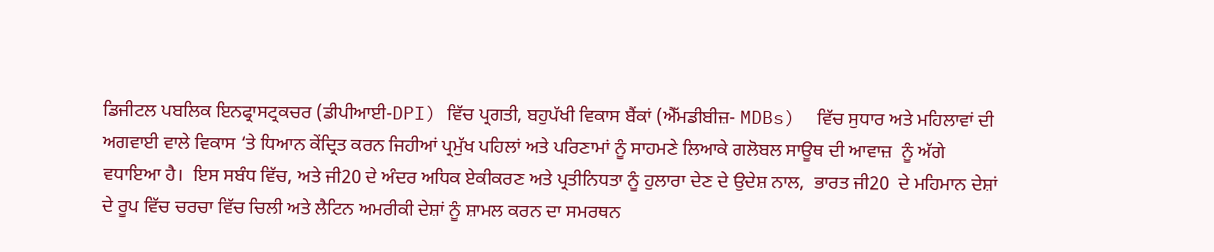ਡਿਜੀਟਲ ਪਬਲਿਕ ਇਨਫ੍ਰਾਸਟ੍ਰਕਚਰ (ਡੀਪੀਆਈ-DPI) ਵਿੱਚ ਪ੍ਰਗਤੀ, ਬਹੁਪੱਖੀ ਵਿਕਾਸ ਬੈਂਕਾਂ (ਐੱਮਡੀਬੀਜ਼- MDBs)  ਵਿੱਚ ਸੁਧਾਰ ਅਤੇ ਮਹਿਲਾਵਾਂ ਦੀ ਅਗਵਾਈ ਵਾਲੇ ਵਿਕਾਸ ‘ਤੇ ਧਿਆਨ ਕੇਂਦ੍ਰਿਤ ਕਰਨ ਜਿਹੀਆਂ ਪ੍ਰਮੁੱਖ ਪਹਿਲਾਂ ਅਤੇ ਪਰਿਣਾਮਾਂ ਨੂੰ ਸਾਹਮਣੇ ਲਿਆਕੇ ਗਲੋਬਲ ਸਾਊਥ ਦੀ ਆਵਾਜ਼  ਨੂੰ ਅੱਗੇ ਵਧਾਇਆ ਹੈ।  ਇਸ ਸਬੰਧ ਵਿੱਚ, ਅਤੇ ਜੀ20 ਦੇ ਅੰਦਰ ਅਧਿਕ ਏਕੀਕਰਣ ਅਤੇ ਪ੍ਰਤੀਨਿਧਤਾ ਨੂੰ ਹੁਲਾਰਾ ਦੇਣ ਦੇ ਉਦੇਸ਼ ਨਾਲ,  ਭਾਰਤ ਜੀ20  ਦੇ ਮਹਿਮਾਨ ਦੇਸ਼ਾਂ  ਦੇ ਰੂਪ ਵਿੱਚ ਚਰਚਾ ਵਿੱਚ ਚਿਲੀ ਅਤੇ ਲੈਟਿਨ ਅਮਰੀਕੀ ਦੇਸ਼ਾਂ ਨੂੰ ਸ਼ਾਮਲ ਕਰਨ ਦਾ ਸਮਰਥਨ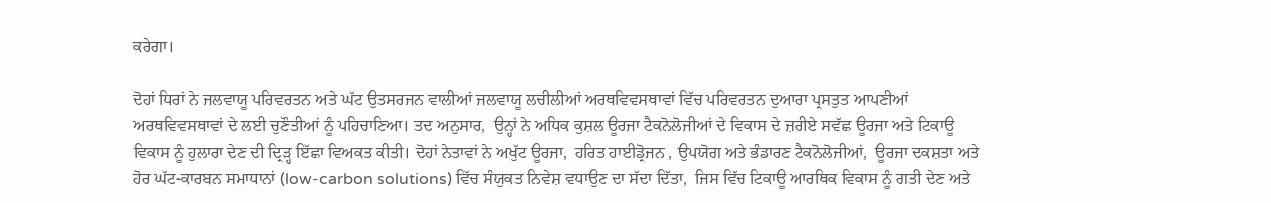ਕਰੇਗਾ।

ਦੋਹਾਂ ਧਿਰਾਂ ਨੇ ਜਲਵਾਯੂ ਪਰਿਵਰਤਨ ਅਤੇ ਘੱਟ ਉਤਸਰਜਨ ਵਾਲੀਆਂ ਜਲਵਾਯੂ ਲਚੀਲੀਆਂ ਅਰਥਵਿਵਸਥਾਵਾਂ ਵਿੱਚ ਪਰਿਵਰਤਨ ਦੁਆਰਾ ਪ੍ਰਸਤੁਤ ਆਪਣੀਆਂ ਅਰਥਵਿਵਸਥਾਵਾਂ ਦੇ ਲਈ ਚੁਣੌਤੀਆਂ ਨੂੰ ਪਹਿਚਾਣਿਆ। ਤਦ ਅਨੁਸਾਰ,  ਉਨ੍ਹਾਂ ਨੇ ਅਧਿਕ ਕੁਸ਼ਲ ਊਰਜਾ ਟੈਕਨੋਲੋਜੀਆਂ ਦੇ ਵਿਕਾਸ ਦੇ ਜ਼ਰੀਏ ਸਵੱਛ ਊਰਜਾ ਅਤੇ ਟਿਕਾਊ ਵਿਕਾਸ ਨੂੰ ਹੁਲਾਰਾ ਦੇਣ ਦੀ ਦ੍ਰਿੜ੍ਹ ਇੱਛਾ ਵਿਅਕਤ ਕੀਤੀ। ਦੋਹਾਂ ਨੇਤਾਵਾਂ ਨੇ ਅਖੁੱਟ ਊਰਜਾ,  ਹਰਿਤ ਹਾਈਡ੍ਰੋਜਨ , ਉਪਯੋਗ ਅਤੇ ਭੰਡਾਰਣ ਟੈਕਨੋਲੋਜੀਆਂ,  ਊਰਜਾ ਦਕਸ਼ਤਾ ਅਤੇ ਹੋਰ ਘੱਟ-ਕਾਰਬਨ ਸਮਾਧਾਨਾਂ (low-carbon solutions) ਵਿੱਚ ਸੰਯੁਕਤ ਨਿਵੇਸ਼ ਵਧਾਉਣ ਦਾ ਸੱਦਾ ਦਿੱਤਾ,  ਜਿਸ ਵਿੱਚ ਟਿਕਾਊ ਆਰਥਿਕ ਵਿਕਾਸ ਨੂੰ ਗਤੀ ਦੇਣ ਅਤੇ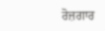ਰੋਜ਼ਗਾਰ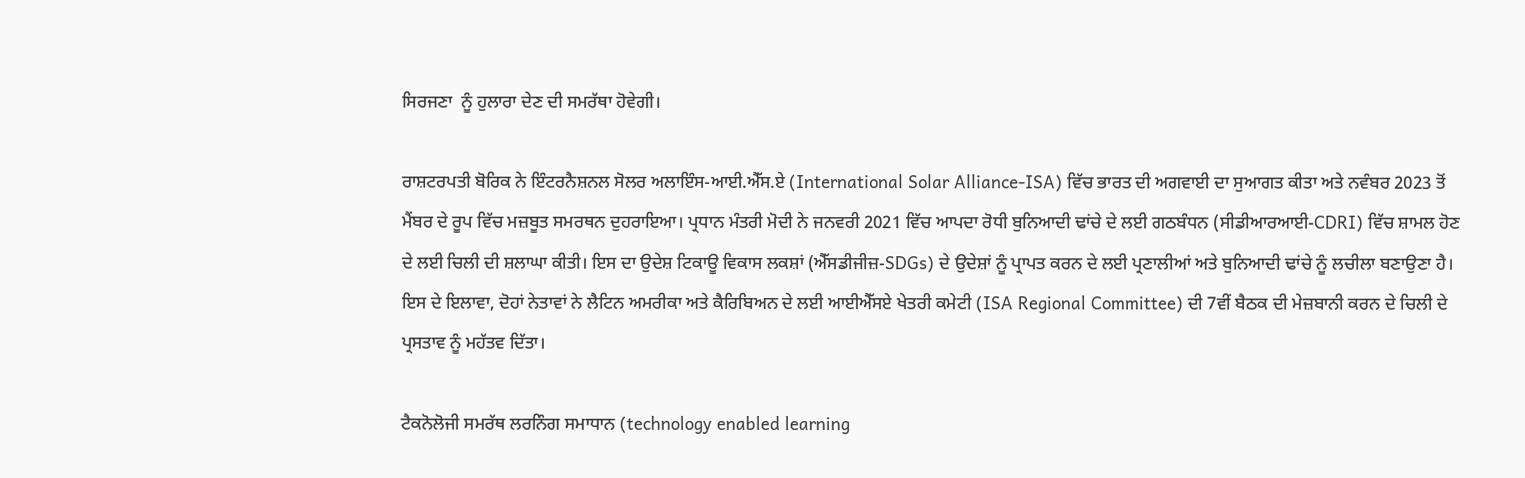ਸਿਰਜਣਾ  ਨੂੰ ਹੁਲਾਰਾ ਦੇਣ ਦੀ ਸਮਰੱਥਾ ਹੋਵੇਗੀ।

ਰਾਸ਼ਟਰਪਤੀ ਬੋਰਿਕ ਨੇ ਇੰਟਰਨੈਸ਼ਨਲ ਸੋਲਰ ਅਲਾਇੰਸ-ਆਈ.ਐੱਸ.ਏ (International Solar Alliance-ISA) ਵਿੱਚ ਭਾਰਤ ਦੀ ਅਗਵਾਈ ਦਾ ਸੁਆਗਤ ਕੀਤਾ ਅਤੇ ਨਵੰਬਰ 2023 ਤੋਂ ਮੈਂਬਰ ਦੇ ਰੂਪ ਵਿੱਚ ਮਜ਼ਬੂਤ ਸਮਰਥਨ ਦੁਹਰਾਇਆ। ਪ੍ਰਧਾਨ ਮੰਤਰੀ ਮੋਦੀ ਨੇ ਜਨਵਰੀ 2021 ਵਿੱਚ ਆਪਦਾ ਰੋਧੀ ਬੁਨਿਆਦੀ ਢਾਂਚੇ ਦੇ ਲਈ ਗਠਬੰਧਨ (ਸੀਡੀਆਰਆਈ-CDRI) ਵਿੱਚ ਸ਼ਾਮਲ ਹੋਣ ਦੇ ਲਈ ਚਿਲੀ ਦੀ ਸ਼ਲਾਘਾ ਕੀਤੀ। ਇਸ ਦਾ ਉਦੇਸ਼ ਟਿਕਾਊ ਵਿਕਾਸ ਲਕਸ਼ਾਂ (ਐੱਸਡੀਜੀਜ਼-SDGs) ਦੇ ਉਦੇਸ਼ਾਂ ਨੂੰ ਪ੍ਰਾਪਤ ਕਰਨ ਦੇ ਲਈ ਪ੍ਰਣਾਲੀਆਂ ਅਤੇ ਬੁਨਿਆਦੀ ਢਾਂਚੇ ਨੂੰ ਲਚੀਲਾ ਬਣਾਉਣਾ ਹੈ। ਇਸ ਦੇ ਇਲਾਵਾ, ਦੋਹਾਂ ਨੇਤਾਵਾਂ ਨੇ ਲੈਟਿਨ ਅਮਰੀਕਾ ਅਤੇ ਕੈਰਿਬਿਅਨ ਦੇ ਲਈ ਆਈਐੱਸਏ ਖੇਤਰੀ ਕਮੇਟੀ (ISA Regional Committee) ਦੀ 7ਵੀਂ ਬੈਠਕ ਦੀ ਮੇਜ਼ਬਾਨੀ ਕਰਨ ਦੇ ਚਿਲੀ ਦੇ ਪ੍ਰਸਤਾਵ ਨੂੰ ਮਹੱਤਵ ਦਿੱਤਾ।

ਟੈਕਨੋਲੋਜੀ ਸਮਰੱਥ ਲਰਨਿੰਗ ਸਮਾਧਾਨ (technology enabled learning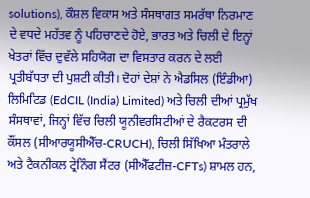solutions), ਕੌਸ਼ਲ ਵਿਕਾਸ ਅਤੇ ਸੰਸਥਾਗਤ ਸਮਰੱਥਾ ਨਿਰਮਾਣ ਦੇ ਵਧਦੇ ਮਹੱਤਵ ਨੂੰ ਪਹਿਚਾਣਦੇ ਹੋਏ, ਭਾਰਤ ਅਤੇ ਚਿਲੀ ਦੇ ਇਨ੍ਹਾਂ ਖੇਤਰਾਂ ਵਿੱਚ ਦੁਵੱਲੇ ਸਹਿਯੋਗ ਦਾ ਵਿਸਤਾਰ ਕਰਨ ਦੇ ਲਈ ਪ੍ਰਤੀਬੱਧਤਾ ਦੀ ਪੁਸ਼ਟੀ ਕੀਤੀ। ਦੋਹਾਂ ਦੇਸ਼ਾਂ ਨੇ ਐਡਸਿਲ (ਇੰਡੀਆ) ਲਿਮਿਟਿਡ (EdCIL (India) Limited) ਅਤੇ ਚਿਲੀ ਦੀਆਂ ਪ੍ਰਮੁੱਖ ਸੰਸਥਾਵਾਂ, ਜਿਨ੍ਹਾਂ ਵਿੱਚ ਚਿਲੀ ਯੂਨੀਵਰਸਿਟੀਆਂ ਦੇ ਰੈਕਟਰਸ ਦੀ ਕੌਂਸਲ (ਸੀਆਰਯੂਸੀਐੱਚ-CRUCH), ਚਿਲੀ ਸਿੱਖਿਆ ਮੰਤਰਾਲੇ ਅਤੇ ਟੈਕਨੀਕਲ ਟ੍ਰੇਨਿੰਗ ਸੈਂਟਰ (ਸੀਐੱਫਟੀਜ਼-CFTs) ਸ਼ਾਮਲ ਹਨ,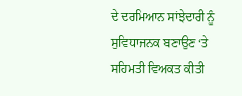ਦੇ ਦਰਮਿਆਨ ਸਾਂਝੇਦਾਰੀ ਨੂੰ ਸੁਵਿਧਾਜਨਕ ਬਣਾਉਣ ‘ਤੇ ਸਹਿਮਤੀ ਵਿਅਕਤ ਕੀਤੀ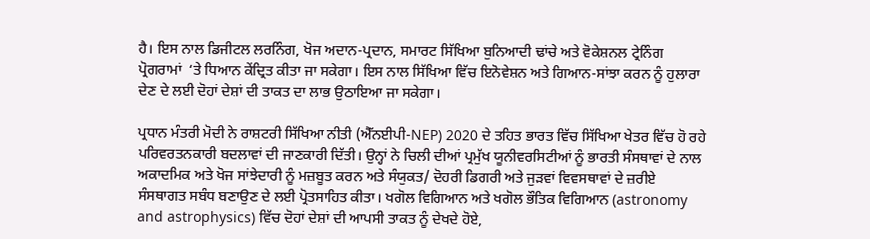ਹੈ। ਇਸ ਨਾਲ ਡਿਜੀਟਲ ਲਰਨਿੰਗ, ਖੋਜ ਅਦਾਨ-ਪ੍ਰਦਾਨ, ਸਮਾਰਟ ਸਿੱਖਿਆ ਬੁਨਿਆਦੀ ਢਾਂਚੇ ਅਤੇ ਵੋਕੇਸ਼ਨਲ ਟ੍ਰੇਨਿੰਗ ਪ੍ਰੋਗਰਾਮਾਂ  ‘ਤੇ ਧਿਆਨ ਕੇਂਦ੍ਰਿਤ ਕੀਤਾ ਜਾ ਸਕੇਗਾ। ਇਸ ਨਾਲ ਸਿੱਖਿਆ ਵਿੱਚ ਇਨੋਵੇਸ਼ਨ ਅਤੇ ਗਿਆਨ-ਸਾਂਝਾ ਕਰਨ ਨੂੰ ਹੁਲਾਰਾ ਦੇਣ ਦੇ ਲਈ ਦੋਹਾਂ ਦੇਸ਼ਾਂ ਦੀ ਤਾਕਤ ਦਾ ਲਾਭ ਉਠਾਇਆ ਜਾ ਸਕੇਗਾ।

ਪ੍ਰਧਾਨ ਮੰਤਰੀ ਮੋਦੀ ਨੇ ਰਾਸ਼ਟਰੀ ਸਿੱਖਿਆ ਨੀਤੀ (ਐੱਨਈਪੀ-NEP) 2020 ਦੇ ਤਹਿਤ ਭਾਰਤ ਵਿੱਚ ਸਿੱਖਿਆ ਖੇਤਰ ਵਿੱਚ ਹੋ ਰਹੇ ਪਰਿਵਰਤਨਕਾਰੀ ਬਦਲਾਵਾਂ ਦੀ ਜਾਣਕਾਰੀ ਦਿੱਤੀ। ਉਨ੍ਹਾਂ ਨੇ ਚਿਲੀ ਦੀਆਂ ਪ੍ਰਮੁੱਖ ਯੂਨੀਵਰਸਿਟੀਆਂ ਨੂੰ ਭਾਰਤੀ ਸੰਸਥਾਵਾਂ ਦੇ ਨਾਲ ਅਕਾਦਮਿਕ ਅਤੇ ਖੋਜ ਸਾਂਝੇਦਾਰੀ ਨੂੰ ਮਜ਼ਬੂਤ ਕਰਨ ਅਤੇ ਸੰਯੁਕਤ/ ਦੋਹਰੀ ਡਿਗਰੀ ਅਤੇ ਜੁੜਵਾਂ ਵਿਵਸਥਾਵਾਂ ਦੇ ਜ਼ਰੀਏ ਸੰਸਥਾਗਤ ਸਬੰਧ ਬਣਾਉਣ ਦੇ ਲਈ ਪ੍ਰੋਤਸਾਹਿਤ ਕੀਤਾ। ਖਗੋਲ ਵਿਗਿਆਨ ਅਤੇ ਖਗੋਲ ਭੌਤਿਕ ਵਿਗਿਆਨ (astronomy and astrophysics) ਵਿੱਚ ਦੋਹਾਂ ਦੇਸ਼ਾਂ ਦੀ ਆਪਸੀ ਤਾਕਤ ਨੂੰ ਦੇਖਦੇ ਹੋਏ,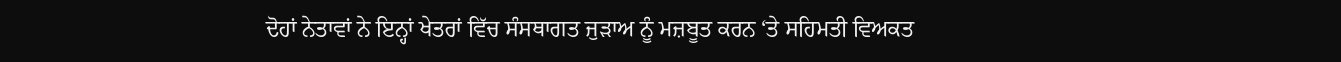ਦੋਹਾਂ ਨੇਤਾਵਾਂ ਨੇ ਇਨ੍ਹਾਂ ਖੇਤਰਾਂ ਵਿੱਚ ਸੰਸਥਾਗਤ ਜੁੜਾਅ ਨੂੰ ਮਜ਼ਬੂਤ ਕਰਨ ‘ਤੇ ਸਹਿਮਤੀ ਵਿਅਕਤ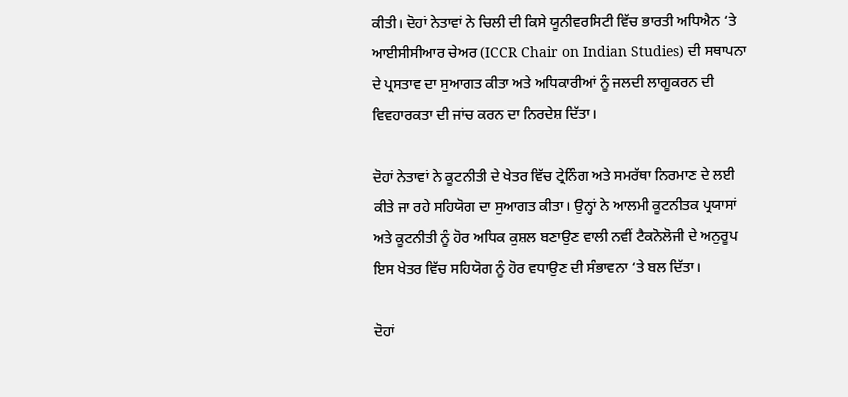ਕੀਤੀ। ਦੋਹਾਂ ਨੇਤਾਵਾਂ ਨੇ ਚਿਲੀ ਦੀ ਕਿਸੇ ਯੂਨੀਵਰਸਿਟੀ ਵਿੱਚ ਭਾਰਤੀ ਅਧਿਐਨ ‘ਤੇ ਆਈਸੀਸੀਆਰ ਚੇਅਰ (ICCR Chair on Indian Studies) ਦੀ ਸਥਾਪਨਾ ਦੇ ਪ੍ਰਸਤਾਵ ਦਾ ਸੁਆਗਤ ਕੀਤਾ ਅਤੇ ਅਧਿਕਾਰੀਆਂ ਨੂੰ ਜਲਦੀ ਲਾਗੂਕਰਨ ਦੀ ਵਿਵਹਾਰਕਤਾ ਦੀ ਜਾਂਚ ਕਰਨ ਦਾ ਨਿਰਦੇਸ਼ ਦਿੱਤਾ।

ਦੋਹਾਂ ਨੇਤਾਵਾਂ ਨੇ ਕੂਟਨੀਤੀ ਦੇ ਖੇਤਰ ਵਿੱਚ ਟ੍ਰੇਨਿੰਗ ਅਤੇ ਸਮਰੱਥਾ ਨਿਰਮਾਣ ਦੇ ਲਈ ਕੀਤੇ ਜਾ ਰਹੇ ਸਹਿਯੋਗ ਦਾ ਸੁਆਗਤ ਕੀਤਾ। ਉਨ੍ਹਾਂ ਨੇ ਆਲਮੀ ਕੂਟਨੀਤਕ ਪ੍ਰਯਾਸਾਂ ਅਤੇ ਕੂਟਨੀਤੀ ਨੂੰ ਹੋਰ ਅਧਿਕ ਕੁਸ਼ਲ ਬਣਾਉਣ ਵਾਲੀ ਨਵੀਂ ਟੈਕਨੋਲੋਜੀ ਦੇ ਅਨੁਰੂਪ ਇਸ ਖੇਤਰ ਵਿੱਚ ਸਹਿਯੋਗ ਨੂੰ ਹੋਰ ਵਧਾਉਣ ਦੀ ਸੰਭਾਵਨਾ ‘ਤੇ ਬਲ ਦਿੱਤਾ।

ਦੋਹਾਂ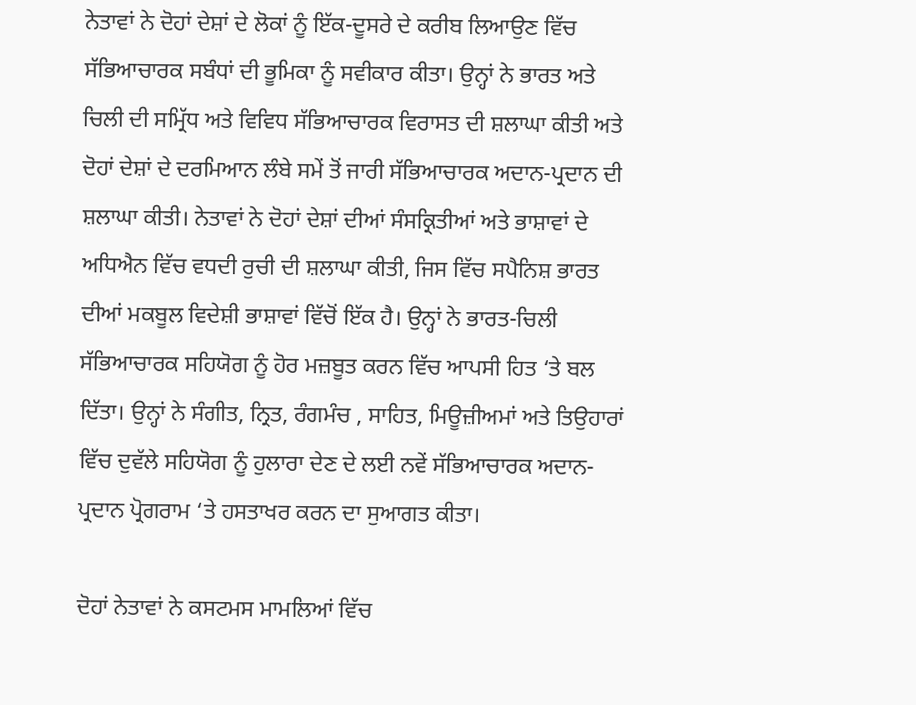ਨੇਤਾਵਾਂ ਨੇ ਦੋਹਾਂ ਦੇਸ਼ਾਂ ਦੇ ਲੋਕਾਂ ਨੂੰ ਇੱਕ-ਦੂਸਰੇ ਦੇ ਕਰੀਬ ਲਿਆਉਣ ਵਿੱਚ ਸੱਭਿਆਚਾਰਕ ਸਬੰਧਾਂ ਦੀ ਭੂਮਿਕਾ ਨੂੰ ਸਵੀਕਾਰ ਕੀਤਾ। ਉਨ੍ਹਾਂ ਨੇ ਭਾਰਤ ਅਤੇ ਚਿਲੀ ਦੀ ਸਮ੍ਰਿੱਧ ਅਤੇ ਵਿਵਿਧ ਸੱਭਿਆਚਾਰਕ ਵਿਰਾਸਤ ਦੀ ਸ਼ਲਾਘਾ ਕੀਤੀ ਅਤੇ ਦੋਹਾਂ ਦੇਸ਼ਾਂ ਦੇ ਦਰਮਿਆਨ ਲੰਬੇ ਸਮੇਂ ਤੋਂ ਜਾਰੀ ਸੱਭਿਆਚਾਰਕ ਅਦਾਨ-ਪ੍ਰਦਾਨ ਦੀ ਸ਼ਲਾਘਾ ਕੀਤੀ। ਨੇਤਾਵਾਂ ਨੇ ਦੋਹਾਂ ਦੇਸ਼ਾਂ ਦੀਆਂ ਸੰਸਕ੍ਰਿਤੀਆਂ ਅਤੇ ਭਾਸ਼ਾਵਾਂ ਦੇ ਅਧਿਐਨ ਵਿੱਚ ਵਧਦੀ ਰੁਚੀ ਦੀ ਸ਼ਲਾਘਾ ਕੀਤੀ, ਜਿਸ ਵਿੱਚ ਸਪੈਨਿਸ਼ ਭਾਰਤ ਦੀਆਂ ਮਕਬੂਲ ਵਿਦੇਸ਼ੀ ਭਾਸ਼ਾਵਾਂ ਵਿੱਚੋਂ ਇੱਕ ਹੈ। ਉਨ੍ਹਾਂ ਨੇ ਭਾਰਤ-ਚਿਲੀ ਸੱਭਿਆਚਾਰਕ ਸਹਿਯੋਗ ਨੂੰ ਹੋਰ ਮਜ਼ਬੂਤ ਕਰਨ ਵਿੱਚ ਆਪਸੀ ਹਿਤ ‘ਤੇ ਬਲ ਦਿੱਤਾ। ਉਨ੍ਹਾਂ ਨੇ ਸੰਗੀਤ, ਨ੍ਰਿਤ, ਰੰਗਮੰਚ , ਸਾਹਿਤ, ਮਿਊਜ਼ੀਅਮਾਂ ਅਤੇ ਤਿਉਹਾਰਾਂ ਵਿੱਚ ਦੁਵੱਲੇ ਸਹਿਯੋਗ ਨੂੰ ਹੁਲਾਰਾ ਦੇਣ ਦੇ ਲਈ ਨਵੇਂ ਸੱਭਿਆਚਾਰਕ ਅਦਾਨ-ਪ੍ਰਦਾਨ ਪ੍ਰੋਗਰਾਮ ‘ਤੇ ਹਸਤਾਖਰ ਕਰਨ ਦਾ ਸੁਆਗਤ ਕੀਤਾ।

ਦੋਹਾਂ ਨੇਤਾਵਾਂ ਨੇ ਕਸਟਮਸ ਮਾਮਲਿਆਂ ਵਿੱਚ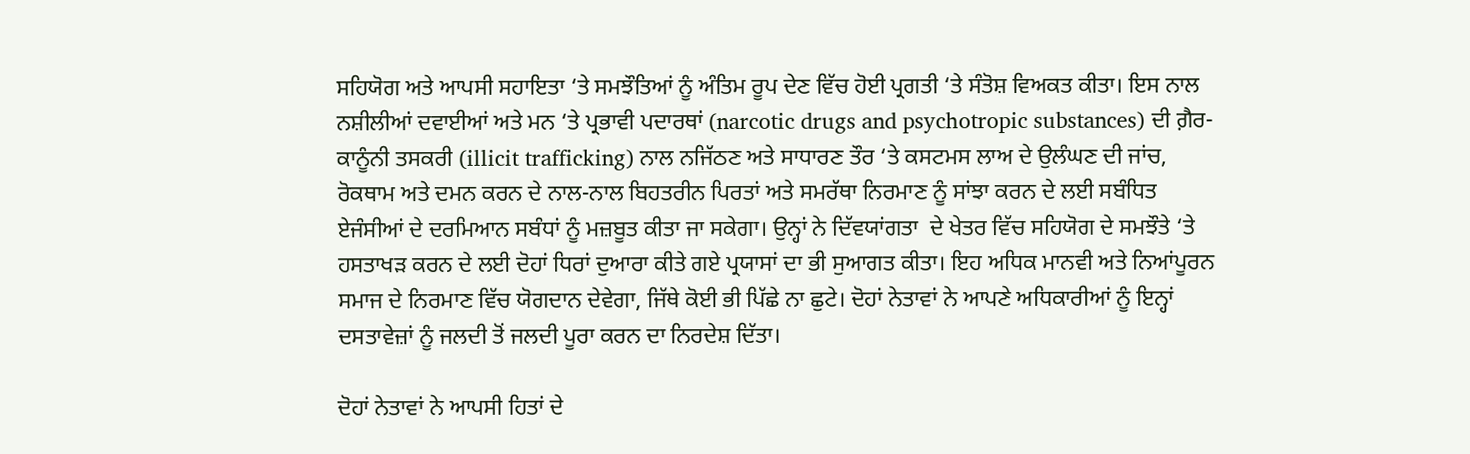ਸਹਿਯੋਗ ਅਤੇ ਆਪਸੀ ਸਹਾਇਤਾ ‘ਤੇ ਸਮਝੌਤਿਆਂ ਨੂੰ ਅੰਤਿਮ ਰੂਪ ਦੇਣ ਵਿੱਚ ਹੋਈ ਪ੍ਰਗਤੀ ‘ਤੇ ਸੰਤੋਸ਼ ਵਿਅਕਤ ਕੀਤਾ। ਇਸ ਨਾਲ ਨਸ਼ੀਲੀਆਂ ਦਵਾਈਆਂ ਅਤੇ ਮਨ ‘ਤੇ ਪ੍ਰਭਾਵੀ ਪਦਾਰਥਾਂ (narcotic drugs and psychotropic substances) ਦੀ ਗ਼ੈਰ-ਕਾਨੂੰਨੀ ਤਸਕਰੀ (illicit trafficking) ਨਾਲ ਨਜਿੱਠਣ ਅਤੇ ਸਾਧਾਰਣ ਤੌਰ ‘ਤੇ ਕਸਟਮਸ ਲਾਅ ਦੇ ਉਲੰਘਣ ਦੀ ਜਾਂਚ, ਰੋਕਥਾਮ ਅਤੇ ਦਮਨ ਕਰਨ ਦੇ ਨਾਲ-ਨਾਲ ਬਿਹਤਰੀਨ ਪਿਰਤਾਂ ਅਤੇ ਸਮਰੱਥਾ ਨਿਰਮਾਣ ਨੂੰ ਸਾਂਝਾ ਕਰਨ ਦੇ ਲਈ ਸਬੰਧਿਤ ਏਜੰਸੀਆਂ ਦੇ ਦਰਮਿਆਨ ਸਬੰਧਾਂ ਨੂੰ ਮਜ਼ਬੂਤ ਕੀਤਾ ਜਾ ਸਕੇਗਾ। ਉਨ੍ਹਾਂ ਨੇ ਦਿੱਵਯਾਂਗਤਾ  ਦੇ ਖੇਤਰ ਵਿੱਚ ਸਹਿਯੋਗ ਦੇ ਸਮਝੌਤੇ ‘ਤੇ ਹਸਤਾਖੜ ਕਰਨ ਦੇ ਲਈ ਦੋਹਾਂ ਧਿਰਾਂ ਦੁਆਰਾ ਕੀਤੇ ਗਏ ਪ੍ਰਯਾਸਾਂ ਦਾ ਭੀ ਸੁਆਗਤ ਕੀਤਾ। ਇਹ ਅਧਿਕ ਮਾਨਵੀ ਅਤੇ ਨਿਆਂਪੂਰਨ ਸਮਾਜ ਦੇ ਨਿਰਮਾਣ ਵਿੱਚ ਯੋਗਦਾਨ ਦੇਵੇਗਾ, ਜਿੱਥੇ ਕੋਈ ਭੀ ਪਿੱਛੇ ਨਾ ਛੁਟੇ। ਦੋਹਾਂ ਨੇਤਾਵਾਂ ਨੇ ਆਪਣੇ ਅਧਿਕਾਰੀਆਂ ਨੂੰ ਇਨ੍ਹਾਂ ਦਸਤਾਵੇਜ਼ਾਂ ਨੂੰ ਜਲਦੀ ਤੋਂ ਜਲਦੀ ਪੂਰਾ ਕਰਨ ਦਾ ਨਿਰਦੇਸ਼ ਦਿੱਤਾ।

ਦੋਹਾਂ ਨੇਤਾਵਾਂ ਨੇ ਆਪਸੀ ਹਿਤਾਂ ਦੇ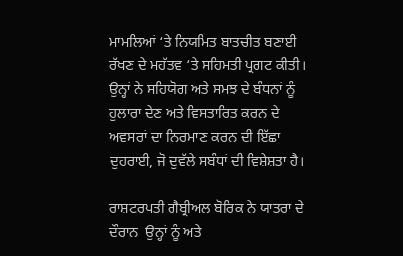ਮਾਮਲਿਆਂ ‘ਤੇ ਨਿਯਮਿਤ ਬਾਤਚੀਤ ਬਣਾਈ ਰੱਖਣ ਦੇ ਮਹੱਤਵ ‘ਤੇ ਸਹਿਮਤੀ ਪ੍ਰਗਟ ਕੀਤੀ। ਉਨ੍ਹਾਂ ਨੇ ਸਹਿਯੋਗ ਅਤੇ ਸਮਝ ਦੇ ਬੰਧਨਾਂ ਨੂੰ ਹੁਲਾਰਾ ਦੇਣ ਅਤੇ ਵਿਸਤਾਰਿਤ ਕਰਨ ਦੇ ਅਵਸਰਾਂ ਦਾ ਨਿਰਮਾਣ ਕਰਨ ਦੀ ਇੱਛਾ ਦੁਹਰਾਈ, ਜੋ ਦੁਵੱਲੇ ਸਬੰਧਾਂ ਦੀ ਵਿਸ਼ੇਸ਼ਤਾ ਹੈ।

ਰਾਸ਼ਟਰਪਤੀ ਗੈਬ੍ਰੀਅਲ ਬੋਰਿਕ ਨੇ ਯਾਤਰਾ ਦੇ ਦੌਰਾਨ  ਉਨ੍ਹਾਂ ਨੂੰ ਅਤੇ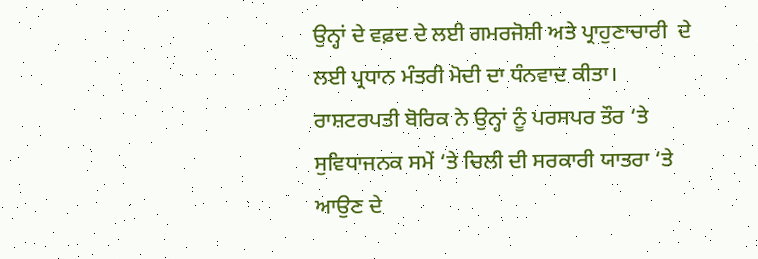ਉਨ੍ਹਾਂ ਦੇ ਵਫ਼ਦ ਦੇ ਲਈ ਗਮਰਜੋਸ਼ੀ ਅਤੇ ਪ੍ਰਾਹੁਣਾਚਾਰੀ  ਦੇ ਲਈ ਪ੍ਰਧਾਨ ਮੰਤਰੀ ਮੋਦੀ ਦਾ ਧੰਨਵਾਦ ਕੀਤਾ। ਰਾਸ਼ਟਰਪਤੀ ਬੋਰਿਕ ਨੇ ਉਨ੍ਹਾਂ ਨੂੰ ਪਰਸਪਰ ਤੌਰ ‘ਤੇ ਸੁਵਿਧਾਜਨਕ ਸਮੇਂ ‘ਤੇ ਚਿਲੀ ਦੀ ਸਰਕਾਰੀ ਯਾਤਰਾ ‘ਤੇ ਆਉਣ ਦੇ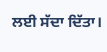ਲਈ ਸੱਦਾ ਦਿੱਤਾ।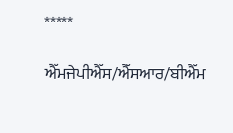*****

ਐੱਮਜੇਪੀਐੱਸ/ਐੱਸਆਰ/ਬੀਐੱਮ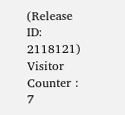(Release ID: 2118121) Visitor Counter : 7